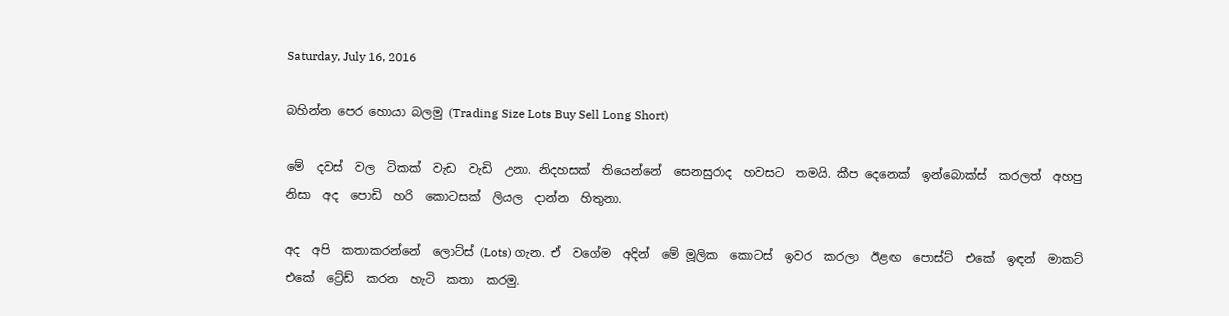Saturday, July 16, 2016

බහින්න පෙර හොයා බලමු (Trading Size Lots Buy Sell Long Short)

මේ  දවස්  වල  ටිකක්  වැඩ  වැඩි  උනා. නිදහසක්  තියෙන්නේ  සෙනසුරාද  හවසට  තමයි. කීප දෙනෙක්  ඉන්බොක්ස්  කරලත්  අහපු  නිසා  අද  පොඩි  හරි  කොටසක්  ලියල  දාන්න  හිතුනා.

අද  අපි  කතාකරන්නේ  ලොට්ස් (Lots) ගැන. ඒ  වගේම  අදින්  මේ මූලික  කොටස්  ඉවර  කරලා  ඊළඟ  පොස්ට්  එකේ  ඉඳන්  මාකට්  එකේ  ට්‍රේඩ්  කරන  හැටි  කතා  කරමු.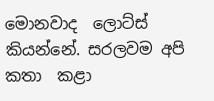මොනවාද  ලොට්ස්  කියන්නේ. සරලවම අපි  කතා  කළා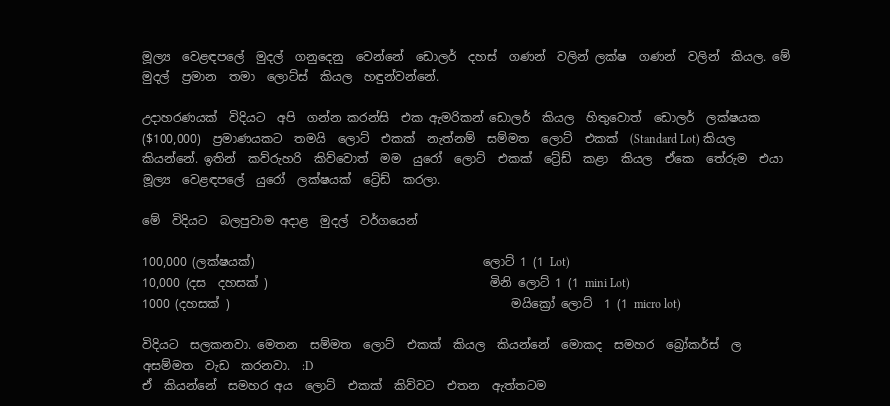මූල්‍ය  වෙළඳපලේ  මුදල්  ගනුදෙනු  වෙන්නේ  ඩොලර්  දහස්  ගණන්  වලින් ලක්ෂ  ගණන්  වලින්  කියල. මේ මුදල්  ප්‍රමාන  තමා  ලොට්ස්  කියල  හඳුන්වන්නේ.

උදාහරණයක්  විදියට  අපි  ගන්න කරන්සි  එක ඇමරිකන් ඩොලර්  කියල  හිතුවොත්  ඩොලර්  ලක්ෂයක ($100,000)  ප්‍රමාණයකට  තමයි  ලොට්  එකක්  නැත්නම්  සම්මත  ලොට්  එකක්  (Standard Lot) කියල  කියන්නේ. ඉතින්  කව්රුහරි  කිව්වොත්  මම  යුරෝ  ලොට්  එකක්  ට්‍රේඩ්  කළා  කියල  ඒකෙ  තේරුම  එයා  මූල්‍ය  වෙළඳපලේ  යුරෝ  ලක්ෂයක්  ට්‍රේඩ්  කරලා.

මේ  විදියට  බලපුවාම අදාළ  මුදල්  වර්ගයෙන්

100,000 (ලක්ෂයක්)                                      ලොට් 1 (1 Lot)
10,000 (දස  දහසක් )                                     මිනි ලොට් 1 (1 mini Lot)
1000 (දහසක් )                                               මයික්‍රෝ ලොට්  1 (1 micro lot)

විදියට  සලකනවා. මෙතන  සම්මත  ලොට්  එකක්  කියල  කියන්නේ  මොකද  සමහර  බ්‍රෝකර්ස්  ල  අසම්මත  වැඩ  කරනවා.  :D
ඒ  කියන්නේ  සමහර අය  ලොට්  එකක්  කිව්වට  එතන  ඇත්තටම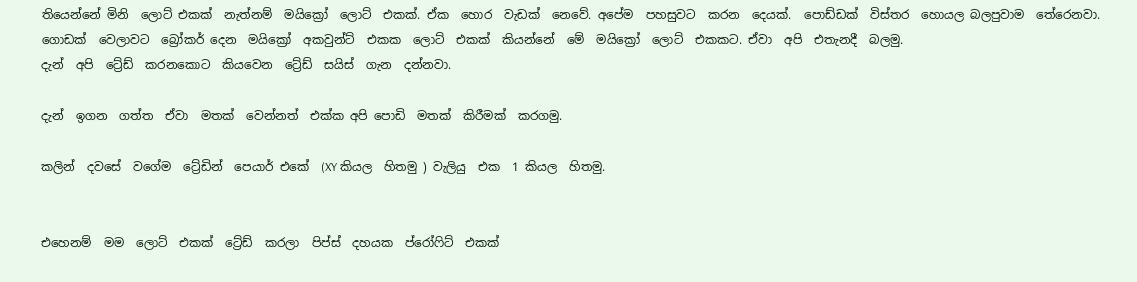තියෙන්නේ මිනි  ලොට් එකක්  නැත්නම්  මයික්‍රෝ  ලොට්  එකක්. ඒක  හොර  වැඩක්  නෙවේ. අපේම  පහසුවට  කරන  දෙයක්.  පොඩ්ඩක්  විස්තර  හොයල බලපුවාම  තේරෙනවා.
ගොඩක්  වෙලාවට  බ්‍රෝකර් දෙන  මයික්‍රෝ  අකවුන්ට්  එකක  ලොට්  එකක්  කියන්නේ  මේ  මයික්‍රෝ  ලොට්  එකකට. ඒවා  අපි  එතැනදී  බලමු.
දැන්  අපි  ට්‍රේඩ්  කරනකොට  කියවෙන  ට්‍රේඩ්  සයිස්  ගැන  දන්නවා.

දැන්  ඉගන  ගත්ත  ඒවා  මතක්  වෙන්නත්  එක්ක අපි පොඩි  මතක්  කිරීමක්  කරගමු.

කලින්  දවසේ  වගේම  ට්‍රේඩින්  පෙයාර් එකේ  (XY කියල  හිතමු ) වැලියු  එක  1 කියල  හිතමු.


එහෙනම්  මම  ලොට්  එකක්  ට්‍රේඩ්  කරලා  පිප්ස්  දහයක  ප්රෝෆිට්  එකක්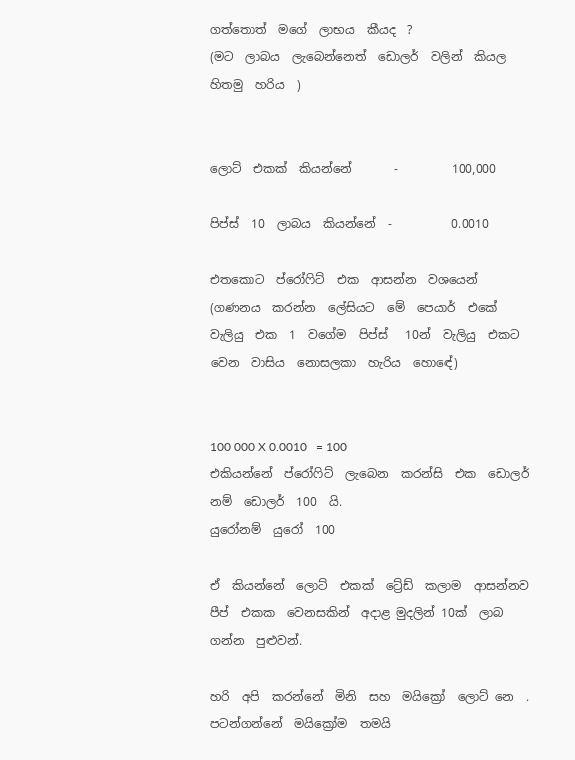ගත්තොත්  මගේ  ලාභය  කීයද  ?
(මට  ලාබය  ලැබෙන්නෙත්  ඩොලර්  වලින්  කියල  හිතමු  හරිය  )


ලොට්  එකක්  කියන්නේ       -         100,000

පිප්ස්  10  ලාබය  කියන්නේ  -          0.0010

එතකොට  ප්රෝෆිට්  එක  ආසන්න  වශයෙන්  (ගණනය  කරන්න  ලේසියට  මේ  පෙයාර්  එකේ  වැලියු  එක  1  වගේම  පිප්ස්   10න්  වැලියු  එකට  වෙන  වාසිය  නොසලකා  හැරිය  හොඳේ)


100 000 X 0.0010   = 100
එකියන්නේ  ප්රෝෆිට්  ලැබෙන  කරන්සි  එක  ඩොලර් නම්  ඩොලර්  100  යි.
යුරෝනම්  යුරෝ  100

ඒ  කියන්නේ  ලොට්  එකක්  ට්‍රේඩ්  කලාම  ආසන්නව  පීප්  එකක  වෙනසකින්  අදාළ මුදලින් 10ක්  ලාබ  ගන්න  පුළුවන්.

හරි  අපි  කරන්නේ  මිනි  සහ  මයික්‍රෝ  ලොට් නෙ  . පටන්ගන්නේ  මයික්‍රෝම  තමයි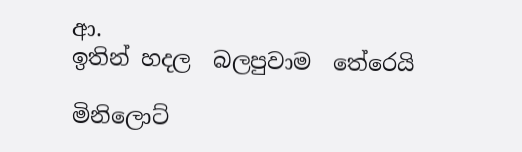ආ.
ඉතින් හදල  බලපුවාම  තේරෙයි

මිනිලොට්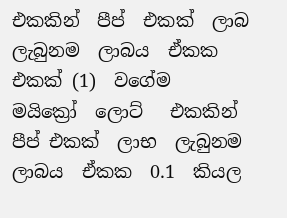එකකින්  පීප්  එකක්  ලාබ  ලැබුනම  ලාබය  ඒකක  එකක් (1)  වගේම
මයික්‍රෝ  ලොට්   එකකින් පීප් එකක්  ලාභ  ලැබුනම  ලාබය  ඒකක  0.1  කියල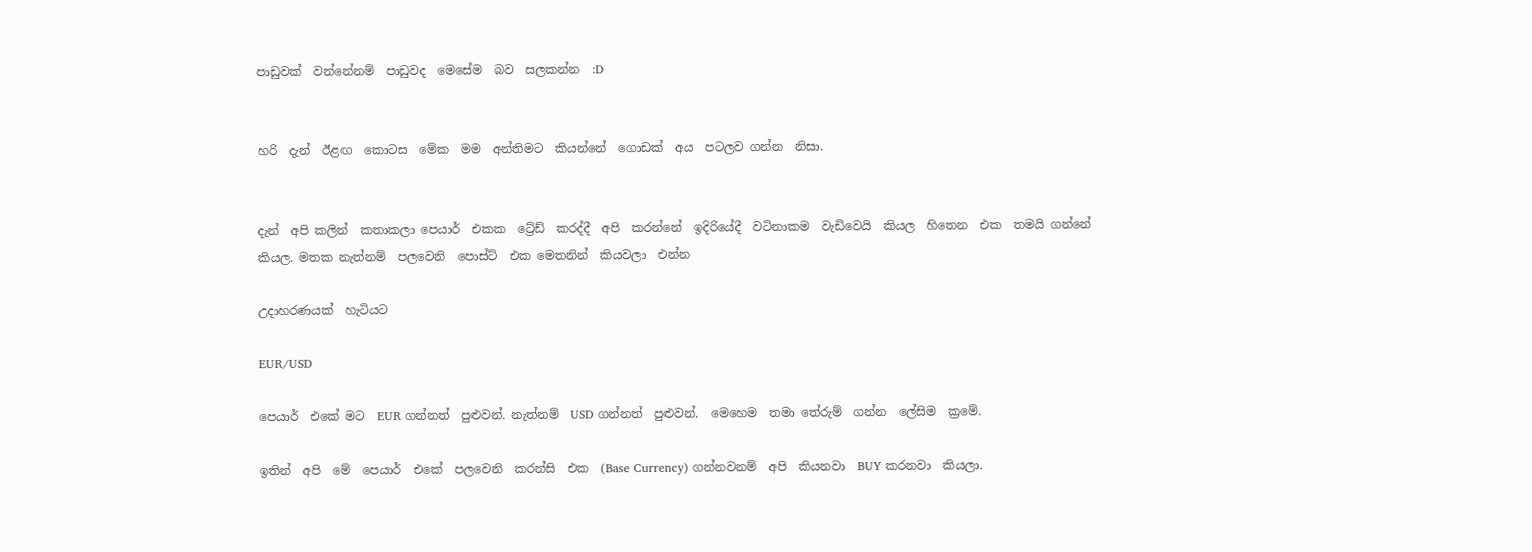පාඩුවක්  වන්නේනම්  පාඩුවද  මෙසේම  බව  සලකන්න  :D


හරි  දැන්  ඊළඟ  කොටස  මේක  මම  අන්තිමට  කියන්නේ  ගොඩක්  අය  පටලව ගන්න  නිසා.


දැන්  අපි කලින්  කතාකලා පෙයාර්  එකක  ට්‍රේඩ්  කරද්දී  අපි  කරන්නේ  ඉදිරියේදී  වටිනාකම  වැඩිවෙයි  කියල  හිතෙන  එක  තමයි ගන්නේ  කියල. මතක නැත්නම්  පලවෙනි  පොස්ට්  එක මෙතනින්  කියවලා  එන්න

උදාහරණයක්  හැටියට

EUR/USD

පෙයාර්  එකේ මට  EUR ගන්නත්  පුළුවන්. නැත්නම්  USD ගන්නත්  පුළුවන්.  මෙහෙම  තමා තේරුම්  ගන්න  ලේසිම  ක්‍රමේ.

ඉතින්  අපි  මේ  පෙයාර්  එකේ  පලවෙනි  කරන්සි  එක  (Base Currency) ගන්නවනම්  අපි  කියනවා  BUY කරනවා  කියලා.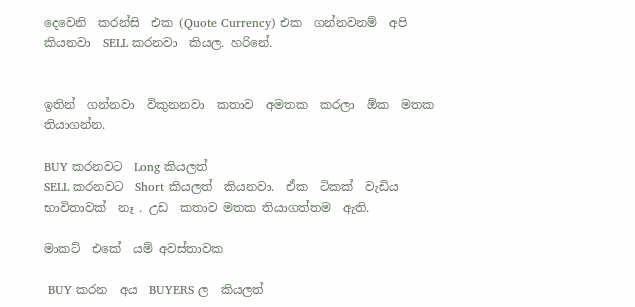දෙවෙනි  කරන්සි  එක (Quote Currency) එක  ගන්නවනම්  අපි  කියනවා  SELL කරනවා  කියල. හරිනේ.


ඉතින්  ගන්නවා  විකුනනවා  කතාව  අමතක  කරලා  ඕක  මතක  තියාගන්න.

BUY කරනවට  Long කියලත්
SELL කරනවට  Short කියලත්  කියනවා.  ඒක  ටිකක්  වැඩිය  භාවිතාවක්  නෑ . උඩ  කතාව මතක තියාගත්තම  ඇති.

මාකට්  එකේ  යම් අවස්තාවක

 BUY කරන  අය  BUYERS ල  කියලත්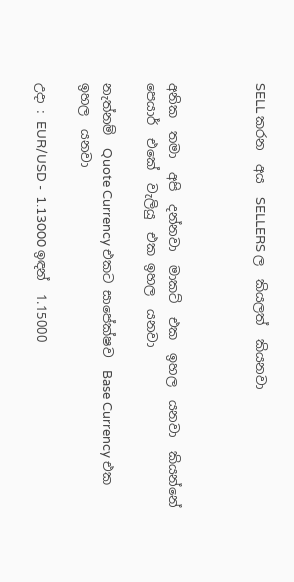SELL කරන  අය  SELLERS ල  කියලත්  කියනවා



අනික  තමා  අපි  දන්නවා  මාකට්  එක  ඉහල  යනවා  කියන්නේ  පෙයාර්  එකේ  වැලියු  එක ඉහල  යනවා

නැත්නම්  Quote Currency එකට සාපේක්ෂව  Base Currency එක  ඉහල  යනවා

උදා : EUR/USD -  1.13000 ඉඳන්  1.15000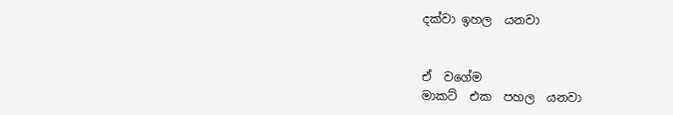දක්වා ඉහල  යනවා


ඒ  වගේම
මාකට්  එක  පහල  යනවා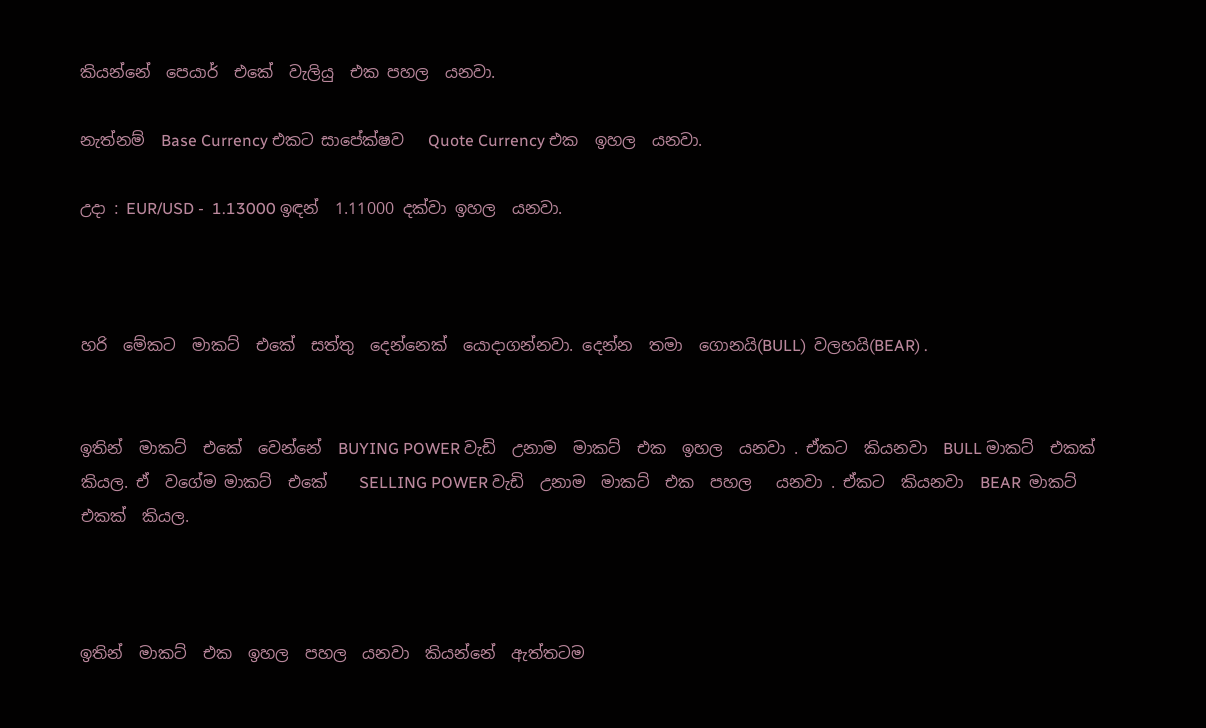කියන්නේ  පෙයාර්  එකේ  වැලියු  එක පහල  යනවා.

නැත්නම්  Base Currency එකට සාපේක්ෂව   Quote Currency එක  ඉහල  යනවා.

උදා : EUR/USD -  1.13000 ඉඳන්  1.11000 දක්වා ඉහල  යනවා.



හරි  මේකට  මාකට්  එකේ  සත්තු  දෙන්නෙක්  යොදාගන්නවා. දෙන්න  තමා  ගොනයි(BULL)  වලහයි(BEAR) .


ඉතින්  මාකට්  එකේ  වෙන්නේ  BUYING POWER වැඩි  උනාම  මාකට්  එක  ඉහල  යනවා . ඒකට  කියනවා  BULL මාකට්  එකක්  කියල. ඒ  වගේම මාකට්  එකේ    SELLING POWER වැඩි  උනාම  මාකට්  එක  පහල   යනවා . ඒකට  කියනවා  BEAR  මාකට්  එකක්  කියල.



ඉතින්  මාකට්  එක  ඉහල  පහල  යනවා  කියන්නේ  ඇත්තටම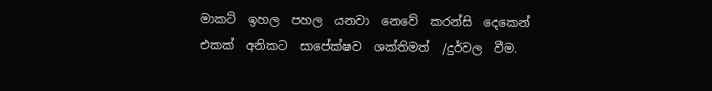මාකට්  ඉහල  පහල  යනවා  නෙවේ  කරන්සි  දෙකෙන්  එකක්  අනිකට  සාපේක්ෂව  ශක්තිමත්  /දුර්වල  වීම.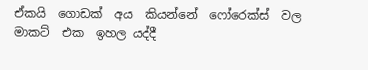ඒකයි  ගොඩක්  අය  කියන්නේ  ෆෝරෙක්ස්  වල  මාකට්  එක  ඉහල යද්දී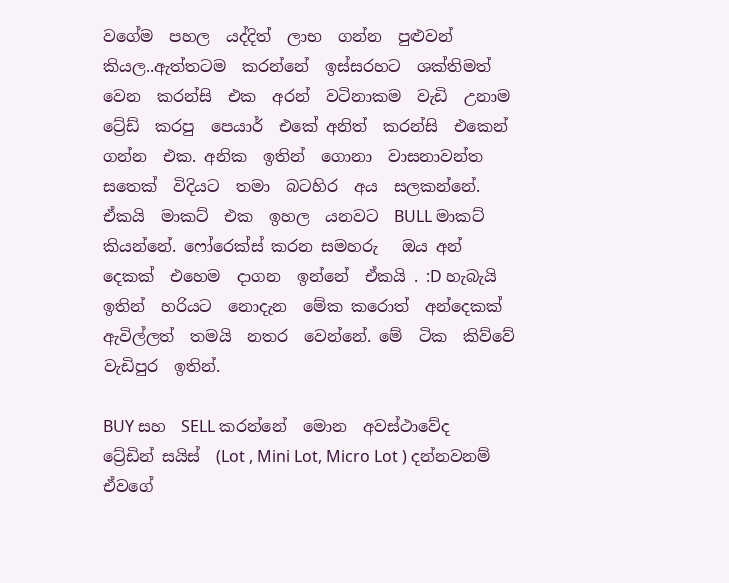වගේම  පහල  යද්දිත්  ලාභ  ගන්න  පුළුවන්  කියල..ඇත්තටම  කරන්නේ  ඉස්සරහට  ශක්තිමත්  වෙන  කරන්සි  එක  අරන්  වටිනාකම  වැඩි  උනාම  ට්‍රේඩ්  කරපු  පෙයාර්  එකේ අනිත්  කරන්සි  එකෙන්  ගන්න  එක. අනික  ඉතින්  ගොනා  වාසනාවන්ත  සතෙක්  විදියට  තමා  බටහිර  අය  සලකන්නේ.  ඒකයි  මාකට්  එක  ඉහල  යනවට  BULL මාකට්  කියන්නේ. ෆෝරෙක්ස් කරන සමහරු   ඔය අන්  දෙකක්  එහෙම  දාගන  ඉන්නේ  ඒකයි . :D හැබැයි  ඉතින්  හරියට  නොදැන  මේක කරොත්  අන්දෙකක්  ඇවිල්ලත්  තමයි  නතර  වෙන්නේ. මේ  ටික  කිව්වේ  වැඩිපුර  ඉතින්.

BUY සහ  SELL කරන්නේ  මොන  අවස්ථාවේද
ට්‍රේඩින් සයිස්  (Lot , Mini Lot, Micro Lot ) දන්නවනම්  ඒවගේ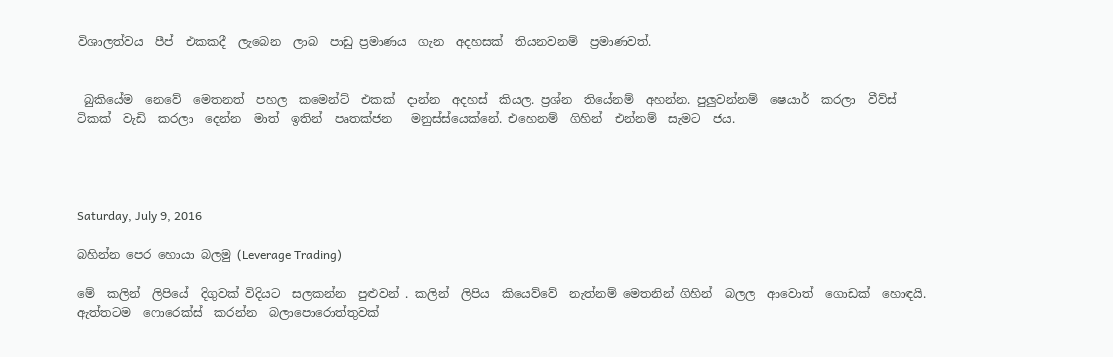විශාලත්වය  පීප්  එකකදී  ලැබෙන  ලාබ  පාඩු ප්‍රමාණය  ගැන  අදහසක්  තියනවනම්  ප්‍රමාණවත්.


 බුකියේම  නෙවේ  මෙතනත්  පහල  කමෙන්ට්  එකක්  දාන්න  අදහස්  කියල. ප්‍රශ්න  තියේනම්  අහන්න. පුලුවන්නම්  ෂෙයාර්  කරලා  වීව්ස්  ටිකක්  වැඩි  කරලා  දෙන්න  මාත්  ඉතින්  පෘතක්ජන   මනුස්ස්යෙක්නේ. එහෙනම්  ගිහින්  එන්නම්  සැමට  ජය.




Saturday, July 9, 2016

බහින්න පෙර හොයා බලමු (Leverage Trading)

මේ  කලින්  ලිපියේ  දිගුවක් විදියට  සලකන්න  පුළුවන් . කලින්  ලිපිය  කියෙව්වේ  නැත්නම් මෙතනින් ගිහින්  බලල  ආවොත්  ගොඩක්  හොඳයි. ඇත්තටම  ෆොරෙක්ස්  කරන්න  බලාපොරොත්තුවක්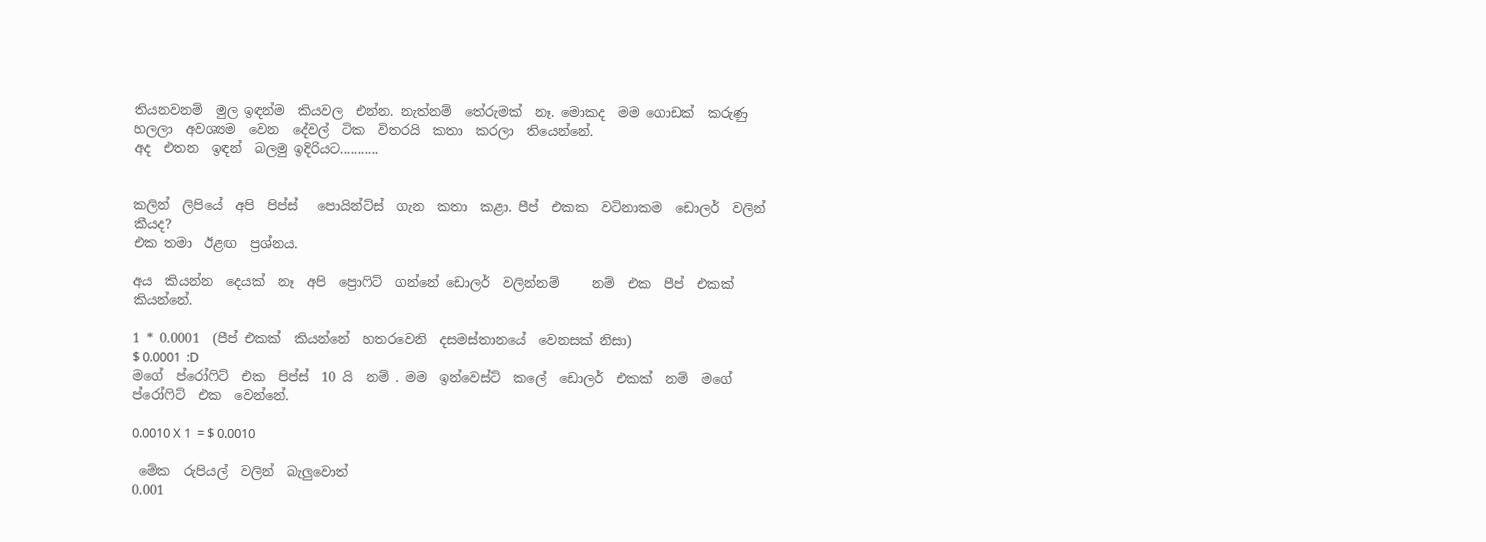තියනවනම්  මුල ඉඳන්ම  කියවල  එන්න. නැත්නම්  තේරුමක්  නෑ. මොකද  මම ගොඩක්  කරුණු  හලලා  අවශ්‍යම  වෙන  දේවල්  ටික  විතරයි  කතා  කරලා  තියෙන්නේ.
අද  එතන  ඉඳන්  බලමු ඉදිරියට...........


කලින්  ලිපියේ  අපි  පිප්ස්   පොයින්ට්ස්  ගැන  කතා  කළා. පීප්  එකක  වටිනාකම  ඩොලර්  වලින්  කීයද?
එක තමා  ඊළඟ  ප්‍රශ්නය.

අය  කියන්න  දෙයක්  නෑ  අපි  ප්‍රොෆිට්  ගන්නේ ඩොලර්  වලින්නම්     නම්  එක  පීප්  එකක්  කියන්නේ.

1 * 0.0001  (පීප් එකක්  කියන්නේ  හතරවෙනි  දසමස්තානයේ  වෙනසක් නිසා)
$ 0.0001  :D
මගේ  ප්රෝෆිට්  එක  පිප්ස්  10 යි  නම් . මම  ඉන්වෙස්ට්  කලේ  ඩොලර්  එකක්  නම්  මගේ  ප්රෝෆිට්  එක  වෙන්නේ.

0.0010 X 1  = $ 0.0010

 මේක  රුපියල්  වලින්  බැලුවොත්
0.001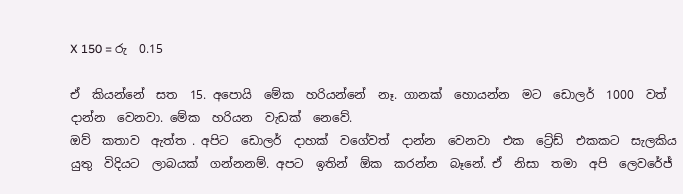X 150 = රු  0.15

ඒ  කියන්නේ  සත  15. අපොයි  මේක  හරියන්නේ  නෑ. ගානක්  හොයන්න  මට  ඩොලර්  1000  වත්  දාන්න  වෙනවා. මේක  හරියන  වැඩක්  නෙවේ.
ඔව්  කතාව  ඇත්ත . අපිට  ඩොලර්  දාහක්  වගේවත්  දාන්න  වෙනවා  එක  ට්‍රේඩ්  එකකට  සැලකිය  යුතු  විදියට  ලාබයක්  ගන්නනම්. අපට  ඉතින්  ඕක  කරන්න  බෑනේ. ඒ  නිසා  තමා  අපි  ලෙවරේජ්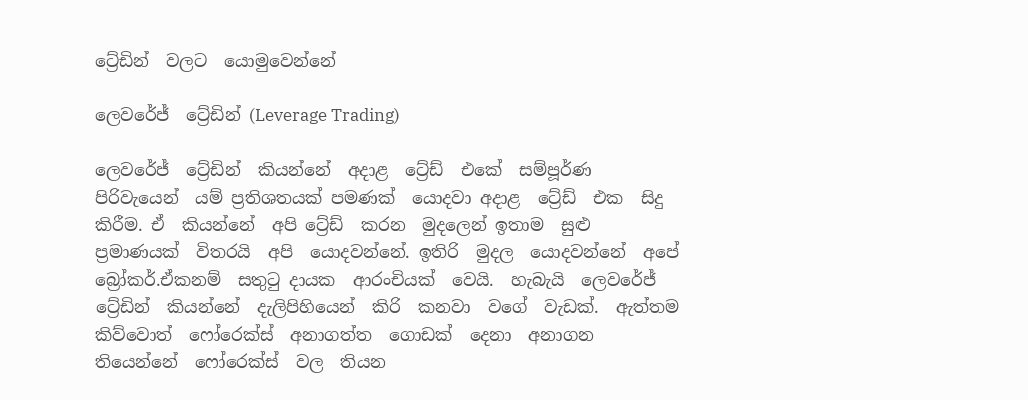ට්‍රේඩින්  වලට  යොමුවෙන්නේ

ලෙවරේජ්  ට්‍රේඩින් (Leverage Trading)

ලෙවරේජ්  ට්‍රේඩින්  කියන්නේ  අදාළ  ට්‍රේඩ්  එකේ  සම්පූර්ණ  පිරිවැයෙන්  යම් ප්‍රතිශතයක් පමණක්  යොදවා අදාළ  ට්‍රේඩ්  එක  සිදු  කිරීම. ඒ  කියන්නේ  අපි ට්‍රේඩ්  කරන  මුදලෙන් ඉතාම  සුළු  ප්‍රමාණයක්  විතරයි  අපි  යොදවන්නේ. ඉතිරි  මුදල  යොදවන්නේ  අපේ  බ්‍රෝකර්.ඒකනම්  සතුටු දායක  ආරංචියක්  වෙයි.  හැබැයි  ලෙවරේජ්  ට්‍රේඩින්  කියන්නේ  දැලිපිහියෙන්  කිරි  කනවා  වගේ  වැඩක්.  ඇත්තම  කිව්වොත්  ෆෝරෙක්ස්  අනාගත්ත  ගොඩක්  දෙනා  අනාගන  තියෙන්නේ  ෆෝරෙක්ස්  වල  තියන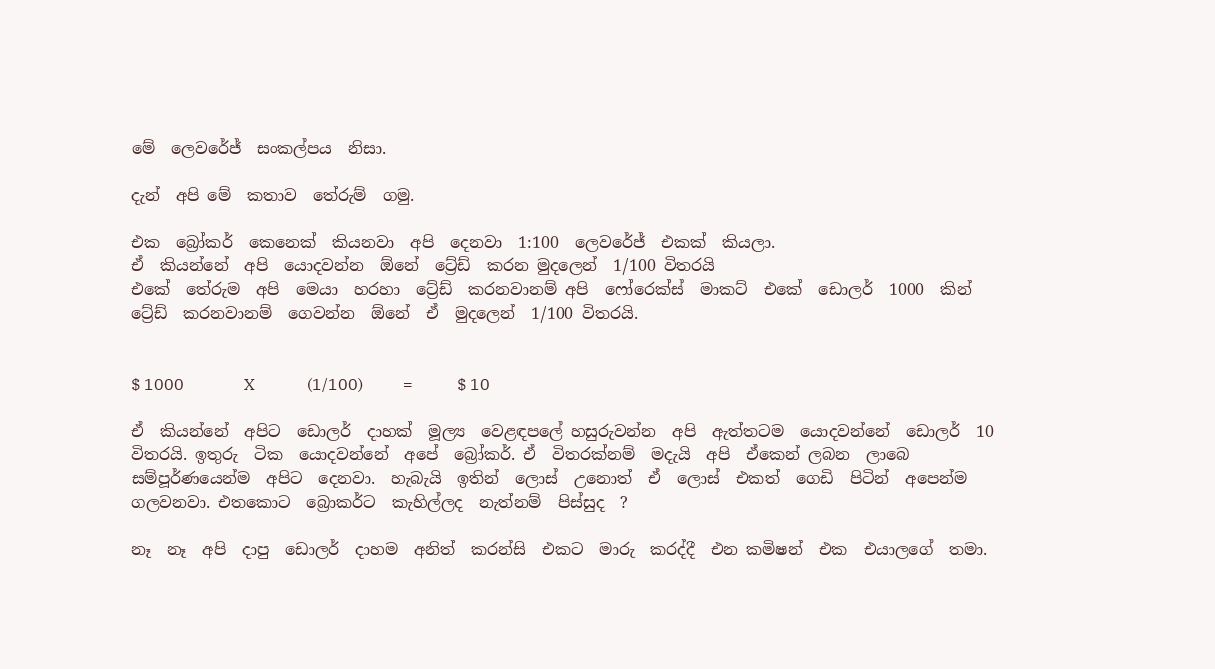මේ  ලෙවරේජ්  සංකල්පය  නිසා.

දැන්  අපි මේ  කතාව  තේරුම්  ගමු.

එක  බ්‍රෝකර්  කෙනෙක්  කියනවා  අපි  දෙනවා  1:100  ලෙවරේජ්  එකක්  කියලා.
ඒ  කියන්නේ  අපි  යොදවන්න  ඕනේ  ට්‍රේඩ්  කරන මුදලෙන්  1/100 විතරයි
එකේ  තේරුම  අපි  මෙයා  හරහා  ට්‍රේඩ්  කරනවානම් අපි  ෆෝරෙක්ස්  මාකට්  එකේ  ඩොලර්  1000  කින්  ට්‍රේඩ්  කරනවානම්  ගෙවන්න  ඕනේ  ඒ  මුදලෙන්  1/100 විතරයි.


$ 1000               X             (1/100)          =           $ 10

ඒ  කියන්නේ  අපිට  ඩොලර්  දාහක්  මූල්‍ය  වෙළඳපලේ හසුරුවන්න  අපි  ඇත්තටම  යොදවන්නේ  ඩොලර්  10  විතරයි. ඉතුරු  ටික  යොදවන්නේ  අපේ  බ්‍රෝකර්. ඒ  විතරක්නම්  මදැයි  අපි  ඒකෙන් ලබන  ලාබෙ  සම්පූර්ණයෙන්ම  අපිට  දෙනවා.  හැබැයි  ඉතින්  ලොස්  උනොත්  ඒ  ලොස්  එකත්  ගෙඩි  පිටින්  අපෙන්ම  ගලවනවා. එතකොට  බ්‍රොකර්ට  කැහිල්ලද  නැත්නම්  පිස්සුද  ?

නෑ  නෑ  අපි  දාපු  ඩොලර්  දාහම  අනිත්  කරන්සි  එකට  මාරු  කරද්දී  එන කමිෂන්  එක  එයාලගේ  තමා.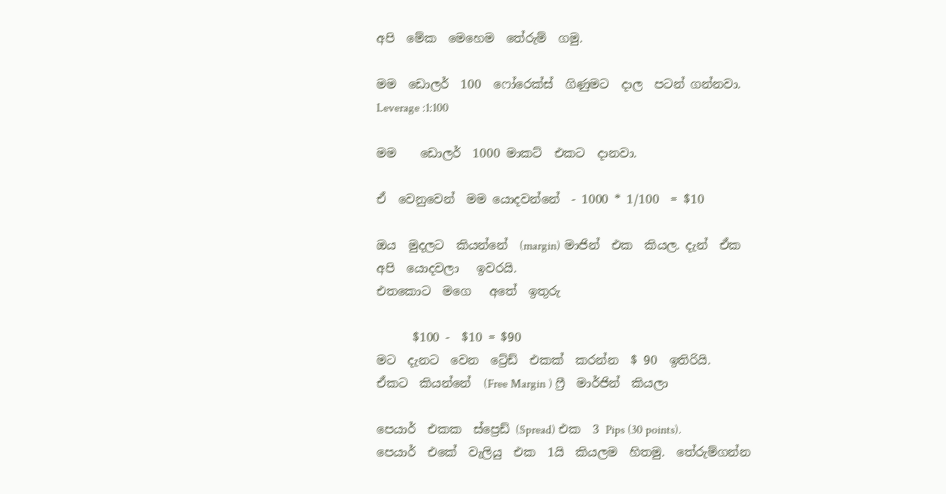අපි  මේක  මෙහෙම  තේරුම්  ගමු.

මම  ඩොලර්  100  ෆෝරෙක්ස්  ගිණුමට  දාල  පටන් ගන්නවා.
Leverage :1:100

මම    ඩොලර්  1000 මාකට්  එකට  දානවා.

ඒ  වෙනුවෙන්  මම යොදවන්නේ  - 1000 * 1/100  = $10

ඔය  මුදලට  කියන්නේ  (margin) මාජින්  එක  කියල. දැන්  ඒක  අපි  යොදවලා   ඉවරයි.
එතකොට  මගෙ   අතේ  ඉතුරු

      $100 -  $10 = $90
මට  දැනට  වෙන  ට්‍රේඩ්  එකක්  කරන්න  $ 90  ඉතිරියි.
ඒකට  කියන්නේ  (Free Margin ) ෆ්‍රී  මාර්ජින්  කියලා

පෙයාර්  එකක  ස්ප්‍රෙඩ් (Spread) එක  3 Pips (30 points).
පෙයාර්  එකේ  වැලියු  එක  1යි  කියලම  හිතමු.  තේරුම්ගන්න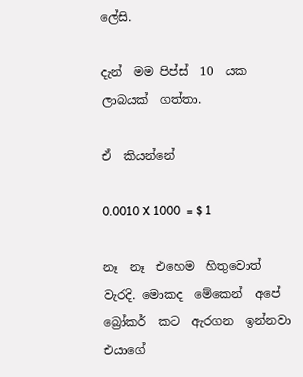ලේසි.

දැන්  මම පිප්ස්  10  යක  ලාබයක්  ගත්තා.

ඒ  කියන්නේ

0.0010 X 1000  = $ 1

නෑ  නෑ  එහෙම  හිතුවොත්  වැරදි. මොකද  මේකෙන්  අපේ  බ්‍රෝකර්  කට  ඇරගන  ඉන්නවා  එයාගේ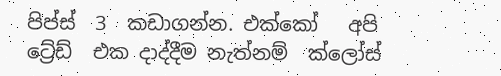පිප්ස්  3  කඩාගන්න. එක්කෝ   අපි  ට්‍රේඩ්  එක දාද්දීම නැත්නම්  ක්ලෝස්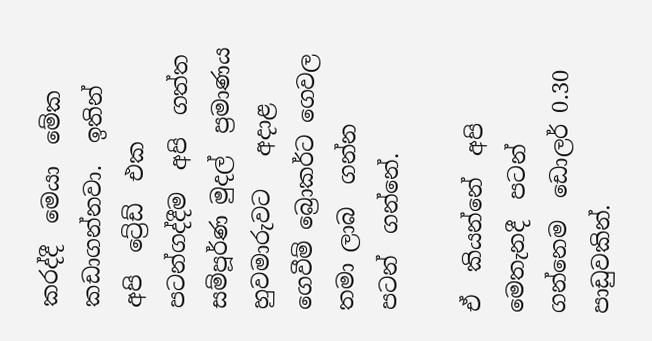කරද්දී  මෙයා  මේක  කඩාගන්නවා.  ඉතින් අපි  ට්‍රේඩ්  එක  පටන්ගද්දීම  අපි  ගත්ත සම්පූර්ණ මුදල්  ප්‍රමාණය  හුවමාරුවට   අදාළ ගෙවීම් බ්‍රොකර්ට ගෙවල  තමා ලාබ  ගන්න  පටන්  ගන්නේ.

ඒ  කියන්නේ  අපි මෙතැනදී  පටන්   ගන්නෙම  ඩොලර් 0.30 පාඩුවකින්.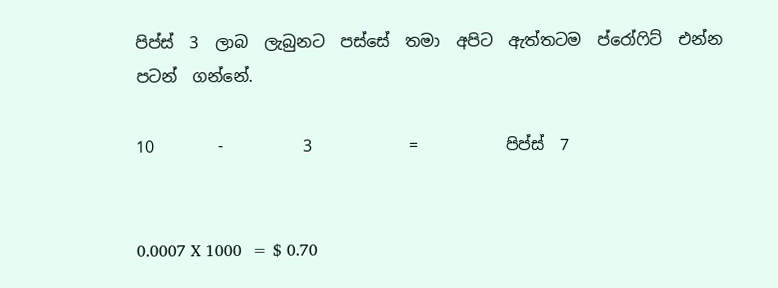පිප්ස්  3  ලාබ  ලැබුනට  පස්සේ  තමා  අපිට  ඇත්තටම  ප්රෝෆිට්  එන්න  පටන්  ගන්නේ.

10        -          3            =           පිප්ස්  7


0.0007 X 1000  = $ 0.70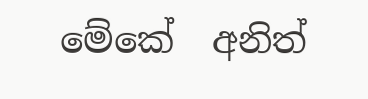මේකේ  අනිත්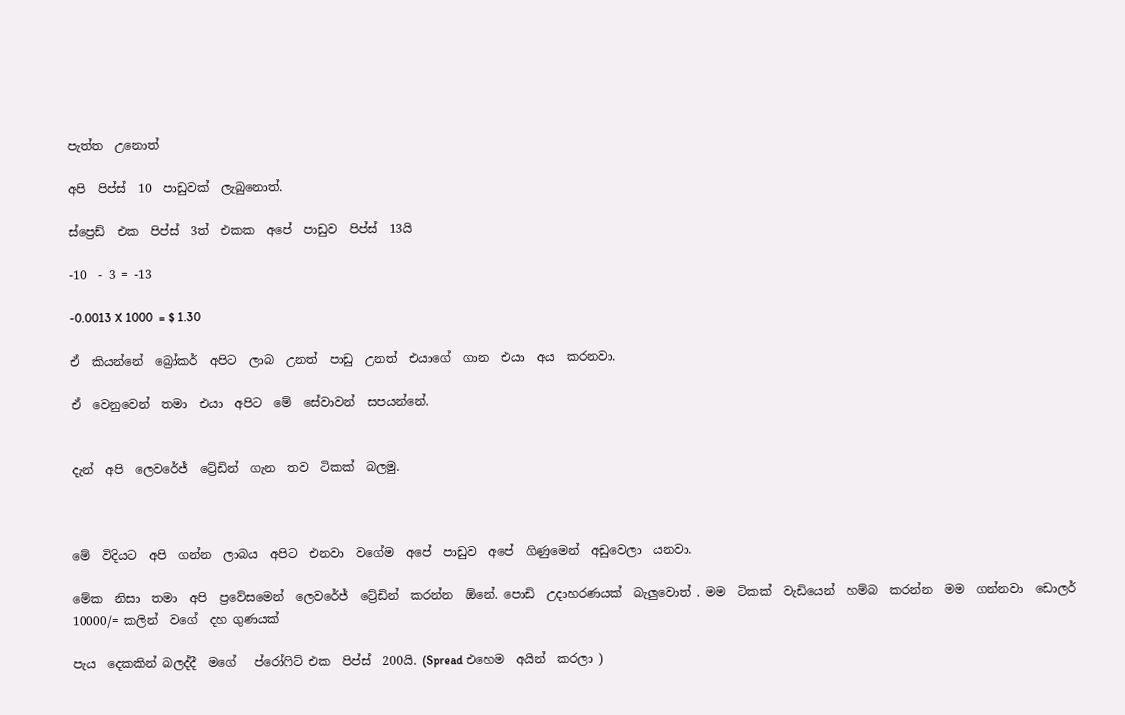පැත්ත  උනොත්

අපි  පිප්ස්  10  පාඩුවක්  ලැබුනොත්.

ස්ප්‍රෙඩ්  එක  පිප්ස්  3ත්  එකක  අපේ  පාඩුව  පිප්ස්  13යි

-10  - 3 = -13

-0.0013 X 1000  = $ 1.30

ඒ  කියන්නේ  බ්‍රෝකර්  අපිට  ලාබ  උනත්  පාඩු  උනත්  එයාගේ  ගාන  එයා  අය  කරනවා.

ඒ  වෙනුවෙන්  තමා  එයා  අපිට  මේ  සේවාවන්  සපයන්නේ.


දැන්  අපි  ලෙවරේජ්  ට්‍රේඩින්  ගැන  තව  ටිකක්  බලමු.



මේ  විදියට  අපි  ගන්න  ලාබය  අපිට  එනවා  වගේම  අපේ  පාඩුව  අපේ  ගිණුමෙන්  අඩුවෙලා  යනවා.

මේක  නිසා  තමා  අපි  ප්‍රවේසමෙන්  ලෙවරේජ්  ට්‍රේඩින්  කරන්න  ඕනේ. පොඩි  උදාහරණයක්  බැලුවොත් . මම  ටිකක්  වැඩියෙන්  හම්බ  කරන්න  මම  ගන්නවා  ඩොලර් 10000/= කලින්  වගේ  දහ ගුණයක්

පැය  දෙකකින් බලද්දී  මගේ   ප්රෝෆිට් එක  පිප්ස්  200යි. (Spread එහෙම  අයින්  කරලා )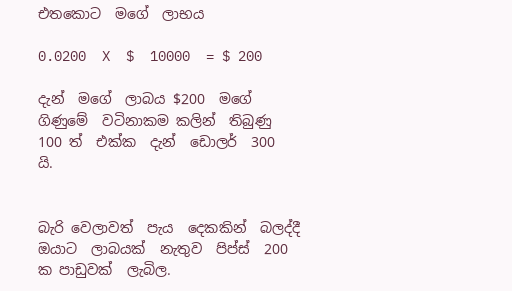එතකොට  මගේ  ලාභය

0.0200  X  $  10000  = $ 200

දැන්  මගේ  ලාබය $200  මගේ  ගිණුමේ  වටිනාකම කලින්  තිබුණු  100 ත්  එක්ක  දැන්  ඩොලර්  300  යි.


බැරි වෙලාවත්  පැය  දෙකකින්  බලද්දී  ඔයාට  ලාබයක්  නැතුව  පිප්ස්  200  ක පාඩුවක්  ලැබිල.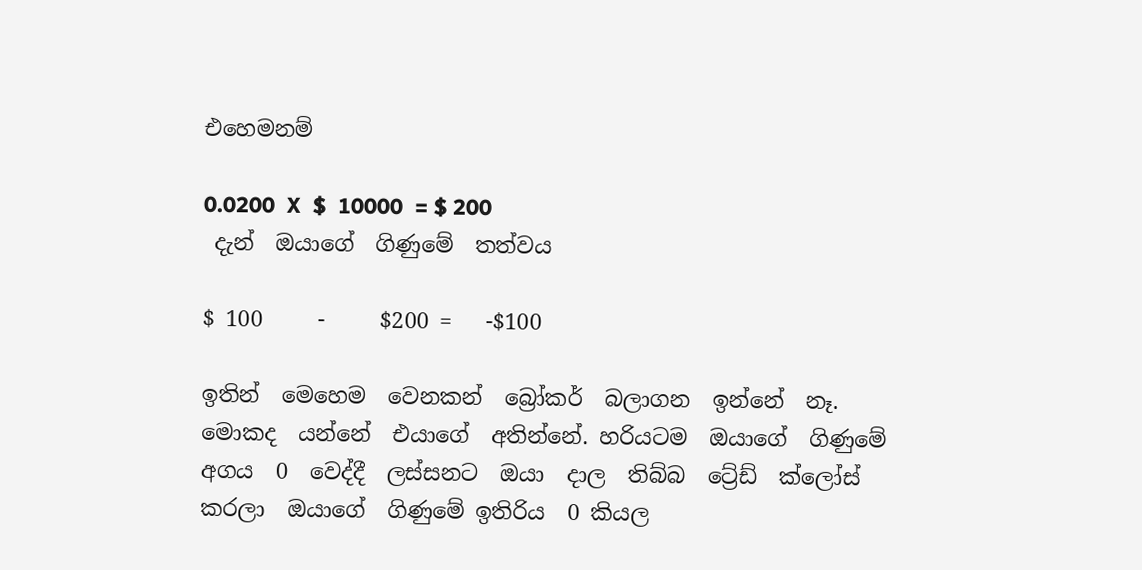එහෙමනම්

0.0200  X  $  10000  = $ 200
 දැන්  ඔයාගේ  ගිණුමේ  තත්වය

$ 100     -     $200 =   -$100

ඉතින්  මෙහෙම  වෙනකන්  බ්‍රෝකර්  බලාගන  ඉන්නේ  නෑ. මොකද  යන්නේ  එයාගේ  අතින්නේ. හරියටම  ඔයාගේ  ගිණුමේ  අගය  0  වෙද්දී  ලස්සනට  ඔයා  දාල  තිබ්බ  ට්‍රේඩ්  ක්ලෝස්  කරලා  ඔයාගේ  ගිණුමේ ඉතිරිය  0 කියල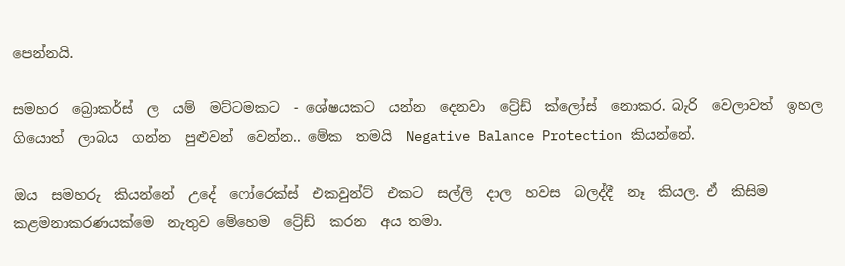පෙන්නයි.

සමහර  බ්‍රොකර්ස්  ල  යම්  මට්ටමකට  - ශේෂයකට  යන්න  දෙනවා  ට්‍රේඩ්  ක්ලෝස්  නොකර. බැරි  වෙලාවත්  ඉහල  ගියොත්  ලාබය  ගන්න  පුළුවන්  වෙන්න.. මේක  තමයි  Negative Balance Protection කියන්නේ.

ඔය  සමහරු  කියන්නේ  උදේ  ෆෝරෙක්ස්  එකවුන්ට්  එකට  සල්ලි  දාල  හවස  බලද්දී  නෑ  කියල. ඒ  කිසිම  කළමනාකරණයක්මෙ  නැතුව මේහෙම  ට්‍රේඩ්  කරන  අය තමා.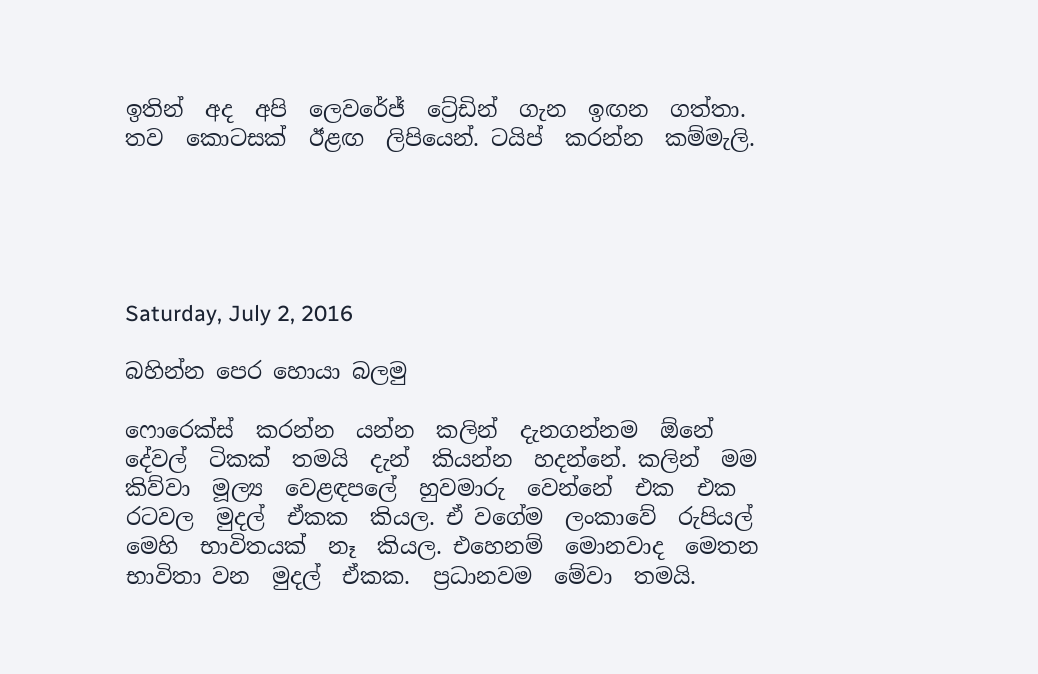ඉතින්  අද  අපි  ලෙවරේජ්  ට්‍රේඩින්  ගැන  ඉඟන  ගත්තා. තව  කොටසක්  ඊළඟ  ලිපියෙන්. ටයිප්  කරන්න  කම්මැලි.





Saturday, July 2, 2016

බහින්න පෙර හොයා බලමු

ෆොරෙක්ස්  කරන්න  යන්න  කලින්  දැනගන්නම  ඕනේ  දේවල්  ටිකක්  තමයි  දැන්  කියන්න  හදන්නේ. කලින්  මම කිව්වා  මූල්‍ය  වෙළඳපලේ  හුවමාරු  වෙන්නේ  එක  එක රටවල  මුදල්  ඒකක  කියල. ඒ වගේම  ලංකාවේ  රුපියල්  මෙහි  භාවිතයක්  නෑ  කියල. එහෙනම්  මොනවාද  මෙතන  භාවිතා වන  මුදල්  ඒකක.  ප්‍රධානවම  මේවා  තමයි.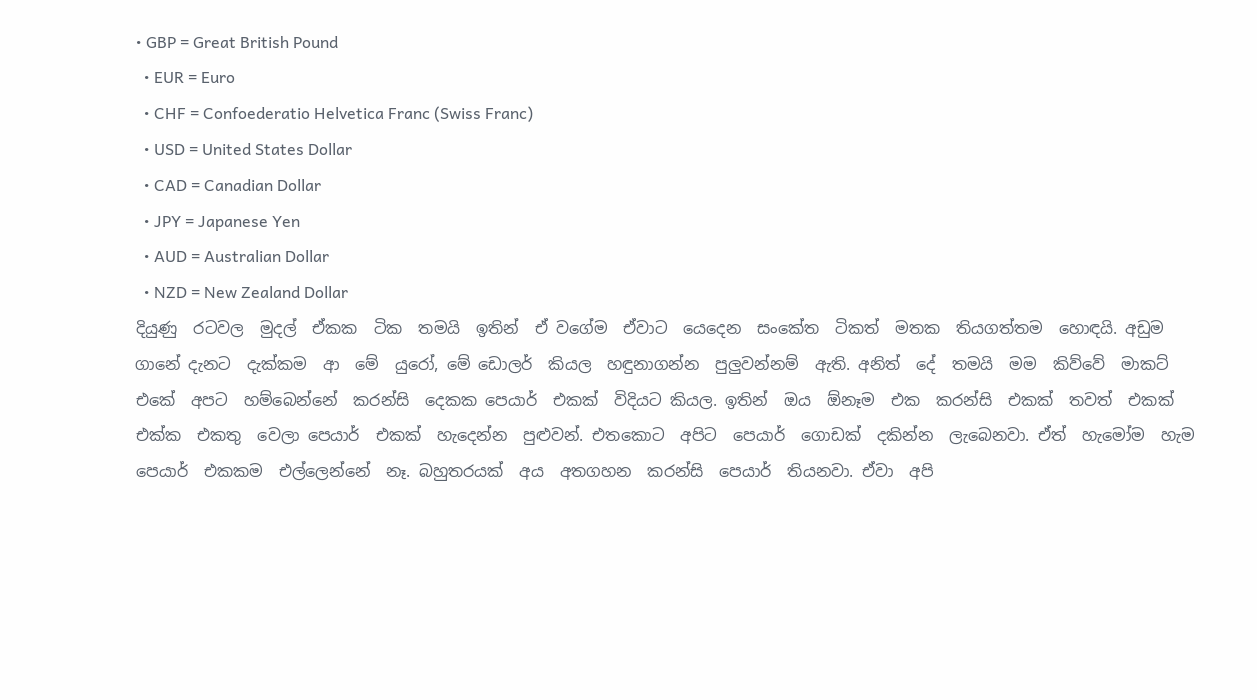• GBP = Great British Pound
  • EUR = Euro
  • CHF = Confoederatio Helvetica Franc (Swiss Franc)
  • USD = United States Dollar
  • CAD = Canadian Dollar
  • JPY = Japanese Yen
  • AUD = Australian Dollar
  • NZD = New Zealand Dollar
දියුණු  රටවල  මුදල්  ඒකක  ටික  තමයි  ඉතින්  ඒ වගේම  ඒවාට  යෙදෙන  සංකේත  ටිකත්  මතක  තියගත්තම  හොඳයි. අඩුම ගානේ දැනට  දැක්කම  ආ  මේ  යුරෝ, මේ ඩොලර්  කියල  හඳුනාගන්න  පුලුවන්නම්  ඇති. අනිත්  දේ  තමයි  මම  කිව්වේ  මාකට්  එකේ  අපට  හම්බෙන්නේ  කරන්සි  දෙකක පෙයාර්  එකක්  විදියට කියල. ඉතින්  ඔය  ඕනෑම  එක  කරන්සි  එකක්  තවත්  එකක් එක්ක  එකතු  වෙලා පෙයාර්  එකක්  හැදෙන්න  පුළුවන්. එතකොට  අපිට  පෙයාර්  ගොඩක්  දකින්න  ලැබෙනවා. ඒත්  හැමෝම  හැම  පෙයාර්  එකකම  එල්ලෙන්නේ  නෑ. බහුතරයක්  අය  අතගහන  කරන්සි  පෙයාර්  තියනවා. ඒවා  අපි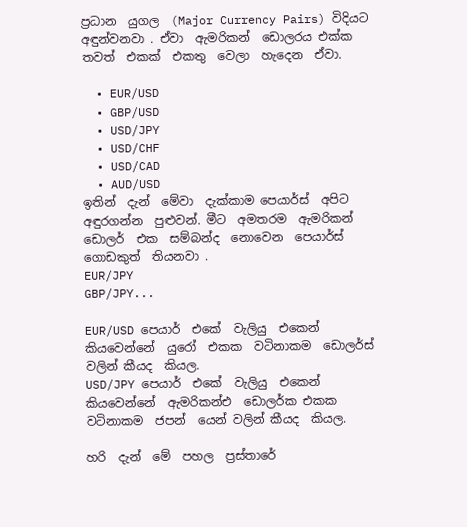ප්‍රධාන  යුගල  (Major Currency Pairs) විදියට  අඳුන්වනවා . ඒවා  ඇමරිකන්  ඩොලරය එක්ක  තවත්  එකක්  එකතු  වෙලා  හැදෙන  ඒවා.

  • EUR/USD
  • GBP/USD
  • USD/JPY
  • USD/CHF
  • USD/CAD
  • AUD/USD
ඉතින්  දැන්  මේවා  දැක්කාම පෙයාර්ස්  අපිට  අඳුරගන්න  පුළුවන්. මීට  අමතරම  ඇමරිකන්  ඩොලර්  එක  සම්බන්ද  නොවෙන  පෙයාර්ස්  ගොඩකුත්  තියනවා .
EUR/JPY
GBP/JPY...

EUR/USD පෙයාර්  එකේ  වැලියු  එකෙන් කියවෙන්නේ  යුරෝ  එකක  වටිනාකම  ඩොලර්ස්  වලින් කීයද  කියල.
USD/JPY පෙයාර්  එකේ  වැලියු  එකෙන් කියවෙන්නේ  ඇමරිකන්එ  ඩොලර්ක එකක  වටිනාකම  ජපන්  යෙන් වලින් කීයද  කියල.

හරි  දැන්  මේ  පහල  ප්‍රස්තාරේ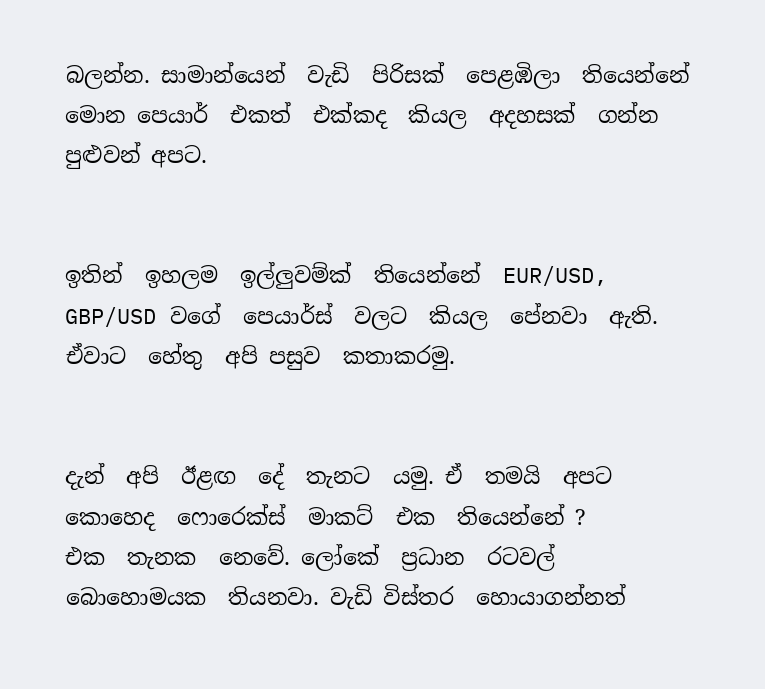බලන්න. සාමාන්යෙන්  වැඩි  පිරිසක්  පෙළඹිලා  තියෙන්නේ  මොන පෙයාර්  එකත්  එක්කද  කියල  අදහසක්  ගන්න  පුළුවන් අපට.


ඉතින්  ඉහලම  ඉල්ලුවම්ක්  තියෙන්නේ  EUR/USD, GBP/USD වගේ  පෙයාර්ස්  වලට  කියල  පේනවා  ඇති. ඒවාට  හේතු  අපි පසුව  කතාකරමු.


දැන්  අපි  ඊළඟ  දේ  තැනට  යමු. ඒ  තමයි  අපට  කොහෙද  ෆොරෙක්ස්  මාකට්  එක  තියෙන්නේ ?
එක  තැනක  නෙවේ. ලෝකේ  ප්‍රධාන  රටවල්  බොහොමයක  තියනවා. වැඩි විස්තර  හොයාගන්නත්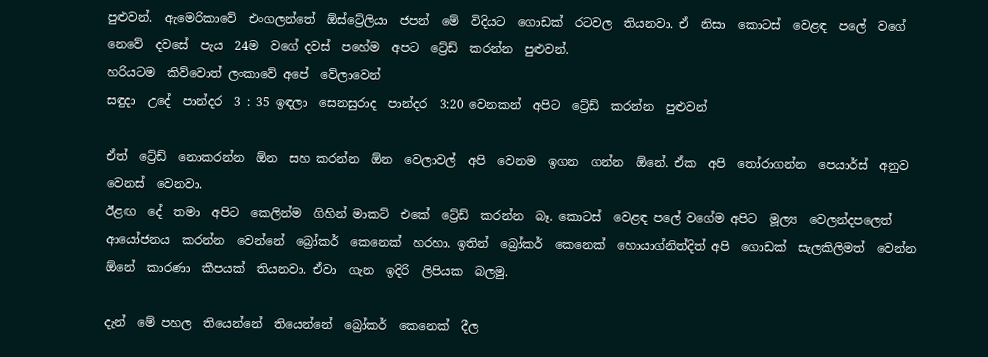පුළුවන්.  ඇමෙරිකාවේ  එංගලන්තේ  ඕස්ට්‍රේලියා  ජපන්  මේ  විදියට  ගොඩක්  රටවල  තියනවා. ඒ  නිසා  කොටස්  වෙළඳ  පලේ  වගේ  නෙවේ  දවසේ  පැය  24ම  වගේ දවස්  පහේම  අපට  ට්‍රේඩ්  කරන්න  පුළුවන්.
හරියටම  කිව්වොත් ලංකාවේ අපේ  වේලාවෙන්
සඳුදා  උදේ  පාන්දර  3 : 35 ඉඳලා  සෙනසුරාද  පාන්දර  3:20 වෙනකන්  අපිට  ට්‍රේඩ්  කරන්න  පුළුවන්

ඒත්  ට්‍රේඩ්  නොකරන්න  ඕන  සහ කරන්න  ඕන  වෙලාවල්  අපි  වෙනම  ඉගන  ගන්න  ඕනේ. ඒක  අපි  තෝරාගන්න  පෙයාර්ස්  අනුව  වෙනස්  වෙනවා.
ඊළඟ  දේ  තමා  අපිට  කෙලින්ම  ගිහින් මාකට්  එකේ  ට්‍රේඩ්  කරන්න  බෑ. කොටස්  වෙළඳ පලේ වගේම අපිට  මූල්‍ය  වෙලන්දපලෙත්  ආයෝජනය  කරන්න  වෙන්නේ  බ්‍රෝකර්  කෙනෙක්  හරහා. ඉතින්  බ්‍රෝකර්  කෙනෙක්  හොයාග්නිත්දිත් අපි  ගොඩක්  සැලකිලිමත්  වෙන්න  ඕනේ  කාරණා  කීපයක්  තියනවා. ඒවා  ගැන  ඉදිරි  ලිපියක  බලමු.

දැන්  මේ පහල  තියෙන්නේ  තියෙන්නේ  බ්‍රෝකර්  කෙනෙක්  දීල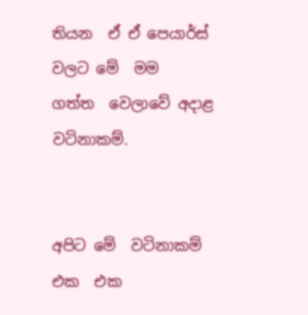තියන  ඒ ඒ පෙයාර්ස්  වලට මේ  මම  ගත්ත  වෙලාවේ අදාළ  වටිනාකම්.


අපිට මේ  වටිනාකම්  එක  එක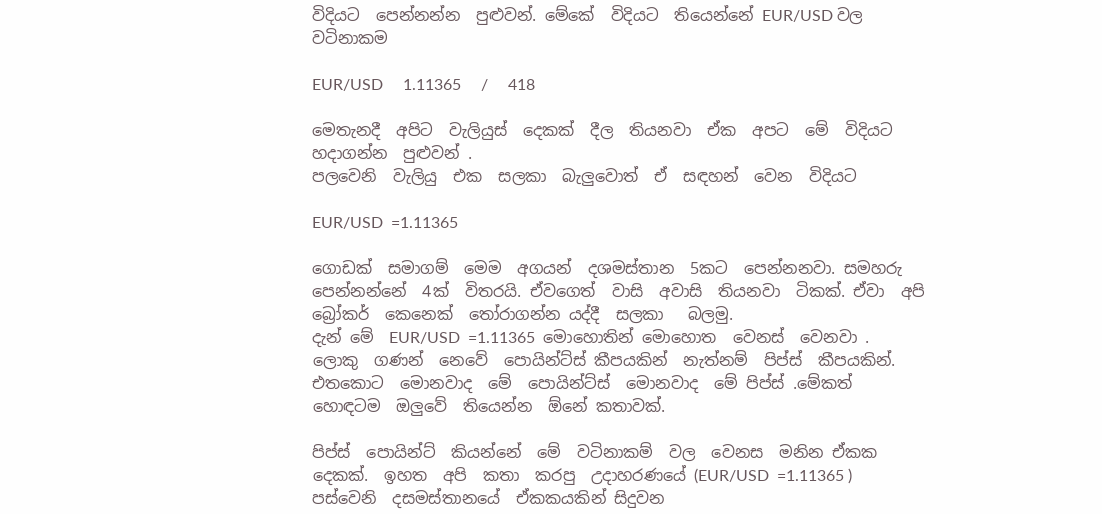විදියට  පෙන්නන්න  පුළුවන්. මේකේ  විදියට  තියෙන්නේ EUR/USD වල  වටිනාකම

EUR/USD     1.11365     /     418

මෙතැනදී  අපිට  වැලියුස්  දෙකක්  දීල  තියනවා  ඒක  අපට  මේ  විදියට හදාගන්න  පුළුවන් .
පලවෙනි  වැලියු  එක  සලකා  බැලුවොත්  ඒ  සඳහන්  වෙන  විදියට

EUR/USD  =1.11365

ගොඩක්  සමාගම්  මෙම  අගයන්  දශමස්තාන  5කට  පෙන්නනවා. සමහරු  පෙන්නන්නේ  4ක්  විතරයි. ඒවගෙත්  වාසි  අවාසි  තියනවා  ටිකක්. ඒවා  අපි  බ්‍රෝකර්  කෙනෙක්  තෝරාගන්න යද්දී  සලකා   බලමු.
දැන් මේ  EUR/USD  =1.11365  මොහොතින් මොහොත  වෙනස්  වෙනවා . ලොකු  ගණන්  නෙවේ  පොයින්ට්ස් කීපයකින්  නැත්නම්  පිප්ස්  කීපයකින්. එතකොට  මොනවාද  මේ  පොයින්ට්ස්  මොනවාද  මේ පිප්ස් .මේකත්  හොඳටම  ඔලුවේ  තියෙන්න  ඕනේ කතාවක්.

පිප්ස්  පොයින්ට්  කියන්නේ  මේ  වටිනාකම්  වල  වෙනස  මනින ඒකක  දෙකක්.  ඉහත  අපි  කතා  කරපු  උදාහරණයේ (EUR/USD  =1.11365 ) පස්වෙනි  දසමස්තානයේ  ඒකකයකින් සිදුවන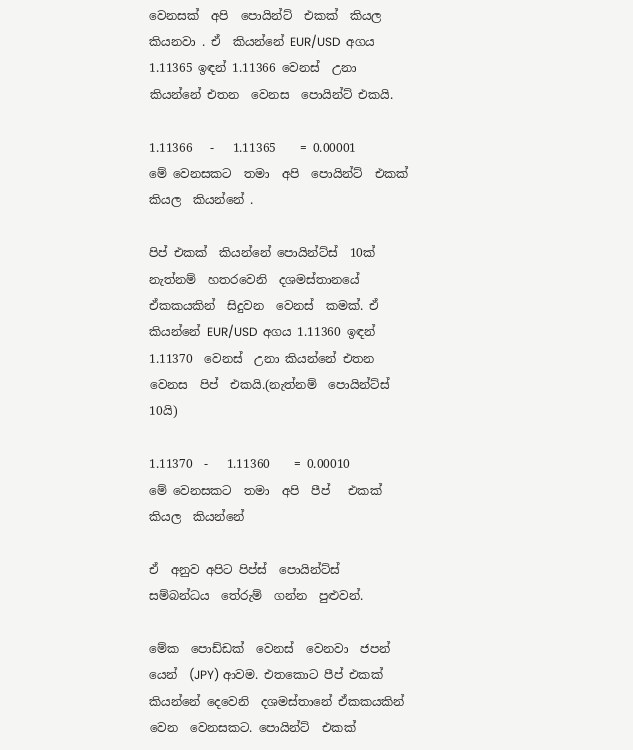වෙනසක්  අපි  පොයින්ට්  එකක්  කියල  කියනවා . ඒ  කියන්නේ EUR/USD  අගය 1.11365 ඉඳන් 1.11366 වෙනස්  උනා කියන්නේ එතන  වෙනස  පොයින්ට් එකයි.

1.11366   -   1.11365    = 0.00001
මේ වෙනසකට  තමා  අපි  පොයින්ට්  එකක්  කියල  කියන්නේ .

පිප් එකක්  කියන්නේ පොයින්ට්ස්  10ක්  නැත්නම්  හතරවෙනි  දශමස්තානයේ  ඒකකයකින්  සිදුවන  වෙනස්  කමක්. ඒ  කියන්නේ EUR/USD  අගය 1.11360 ඉඳන් 1.11370  වෙනස්  උනා කියන්නේ එතන  වෙනස  පිප්  එකයි.(නැත්නම්  පොයින්ට්ස්  10යි)

1.11370  -   1.11360    = 0.00010
මේ වෙනසකට  තමා  අපි  පීප්   එකක්  කියල  කියන්නේ

ඒ  අනුව අපිට පිප්ස්  පොයින්ට්ස්   සම්බන්ධය  තේරුම්  ගන්න  පුළුවන්.

මේක  පොඩ්ඩක්  වෙනස්  වෙනවා  ජපන්  යෙන්  (JPY) ආවම. එතකොට පීප් එකක්  කියන්නේ දෙවෙනි  දශමස්තානේ ඒකකයකින්  වෙන  වෙනසකට. පොයින්ට්  එකක්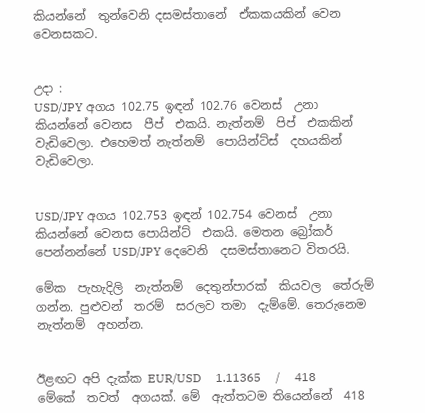කියන්නේ  තුන්වෙනි දසමස්තානේ  ඒකකයකින් වෙන වෙනසකට.


උදා :
USD/JPY අගය 102.75 ඉඳන් 102.76 වෙනස්  උනා  කියන්නේ වෙනස  පීප්  එකයි. නැත්නම්  පිප්  එකකින්  වැඩිවෙලා. එහෙමත් නැත්නම්  පොයින්ට්ස්  දහයකින්  වැඩිවෙලා.


USD/JPY අගය 102.753 ඉඳන් 102.754 වෙනස්  උනා  කියන්නේ වෙනස පොයින්ට්  එකයි. මෙතන බ්‍රෝකර්  පෙන්නන්නේ USD/JPY දෙවෙනි  දසමස්තානෙට විතරයි.

මේක  පැහැදිලි  නැත්නම්  දෙතුන්පාරක්  කියවල  තේරුම් ගන්න. පුළුවන්  තරම්  සරලව තමා  දැම්මේ. තෙරුනෙම  නැත්නම්  අහන්න.


ඊළඟට අපි දැක්ක EUR/USD     1.11365     /     418 මේකේ  තවත්  අගයක්. මේ  ඇත්තටම තියෙන්නේ  418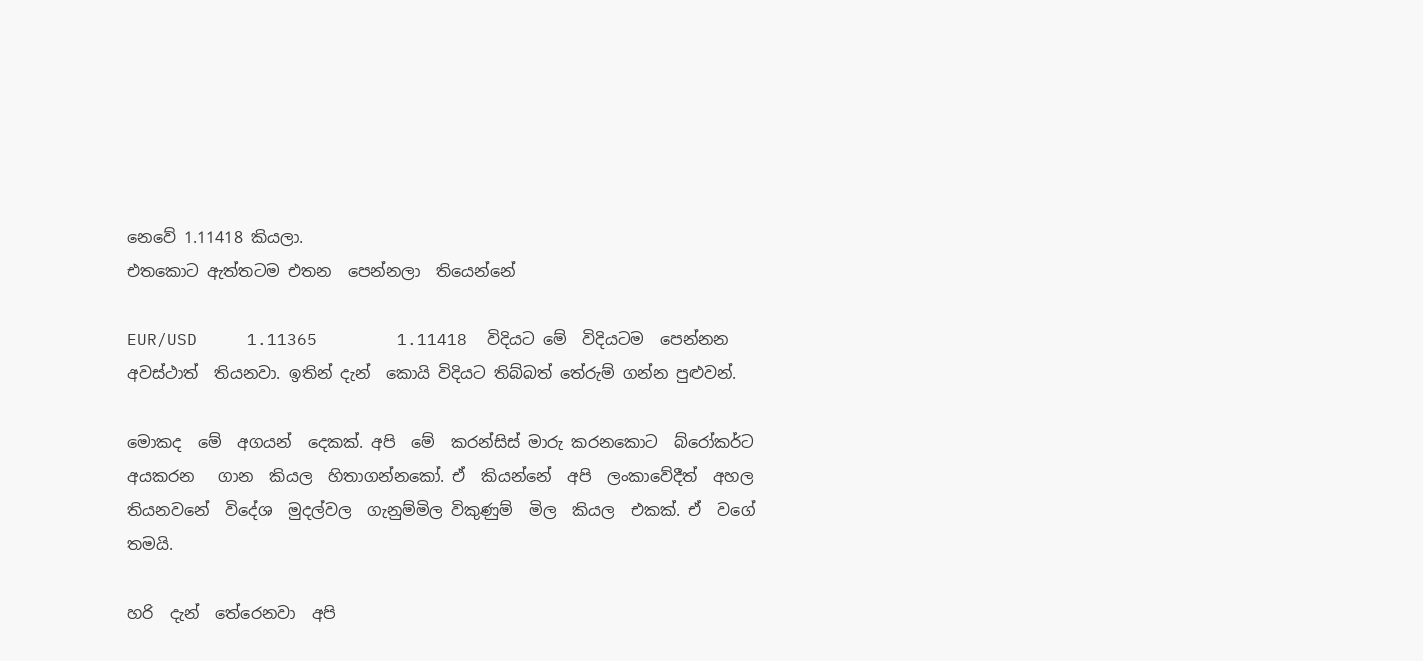නෙවේ 1.11418 කියලා.
එතකොට ඇත්තටම එතන  පෙන්නලා  තියෙන්නේ

EUR/USD     1.11365        1.11418  විදියට මේ  විදියටම  පෙන්නන  අවස්ථාත්  තියනවා. ඉතින් දැන්  කොයි විදියට තිබ්බත් තේරුම් ගන්න පුළුවන්.

මොකද  මේ  අගයන්  දෙකක්. අපි  මේ  කරන්සිස් මාරු කරනකොට  බ්රෝකර්ට අයකරන   ගාන  කියල  හිතාගන්නකෝ. ඒ  කියන්නේ  අපි  ලංකාවේදීත්  අහල  තියනවනේ  විදේශ  මුදල්වල  ගැනුම්මිල විකුණුම්  මිල  කියල  එකක්. ඒ  වගේ තමයි.

හරි  දැන්  තේරෙනවා  අපි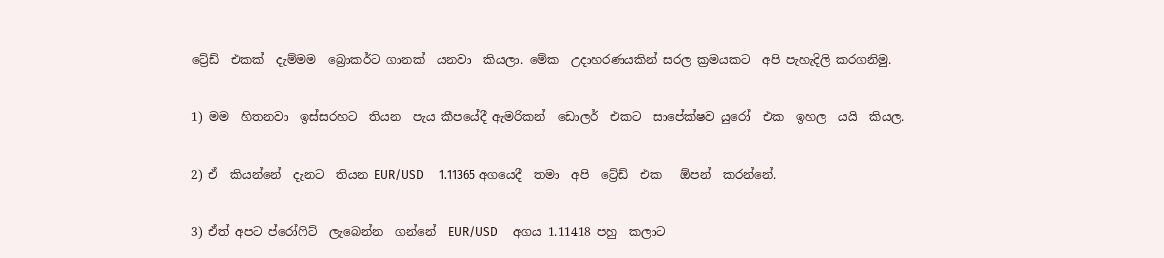ට්‍රේඩ්  එකක්  දැම්මම  බ්‍රොකර්ට ගානක්  යනවා  කියලා. මේක  උදාහරණයකින් සරල ක්‍රමයකට  අපි පැහැදිලි කරගනිමු.

1) මම  හිතනවා  ඉස්සරහට  තියන  පැය කීපයේදී ඇමරිකන්  ඩොලර්  එකට  සාපේක්ෂව යුරෝ  එක  ඉහල  යයි  කියල.

2) ඒ  කියන්නේ  දැනට  තියන EUR/USD     1.11365 අගයෙදී  තමා  අපි  ට්‍රේඩ්  එක   ඕපන්  කරන්නේ.

3) ඒත් අපට ප්රෝෆිට්  ලැබෙන්න  ගන්නේ  EUR/USD     අගය 1.11418 පහු  කලාට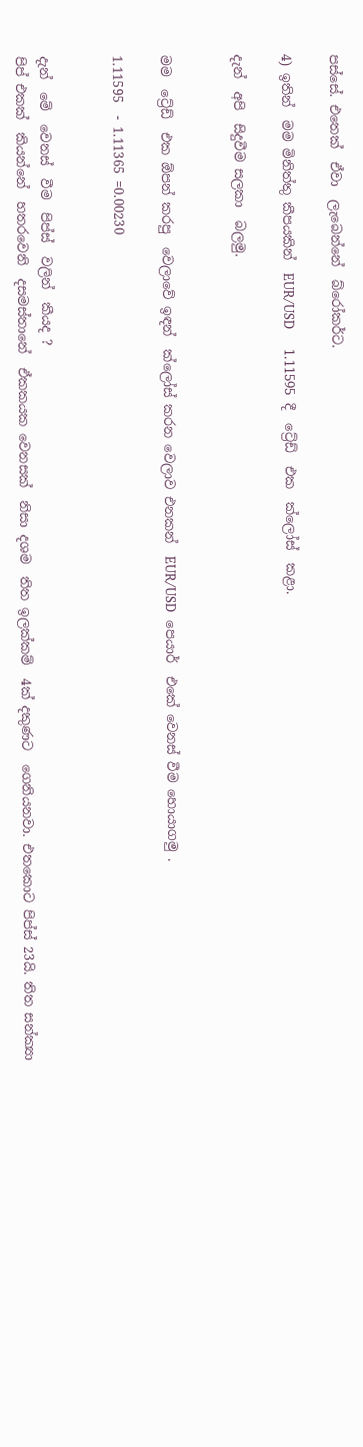පස්සේ. එතෙක්  ඒවා  ලැබෙන්නේ  බ්රෝකර්ට.

4) ඉතින්  මම මිනිත්තු කීපයකින්  EUR/USD     1.11595  දී  ට්‍රේඩ්  එක  ක්ලෝස්  කළා.

දැන්  අපි  සිදුවීම සලකා  බලමු.


මම  ට්‍රේඩ්  එක ඕපන් කරපු  වෙලාවේ ඉඳන්  ක්ලෝස් කරන වෙලාව එනකන්  EUR/USD  පෙයාර්  එකේ වෙනස් වීම හොයාගමු .

1.11595  - 1.11365 =0.00230


දැන්  මේ  වෙනස්  වීම  පිප්ස්  වලින්  කීයද ?
පිප් එකක්  කියන්නේ  හතරවෙනි  දසමස්තානේ  ඒකකයක වෙනසක්  නිසා දශම  තිත ඉලක්කම්  4ක් දකුණට  ගෙනියනවා. එතකොට පිප්ස් 23යි. තිත සන්ක්‍යා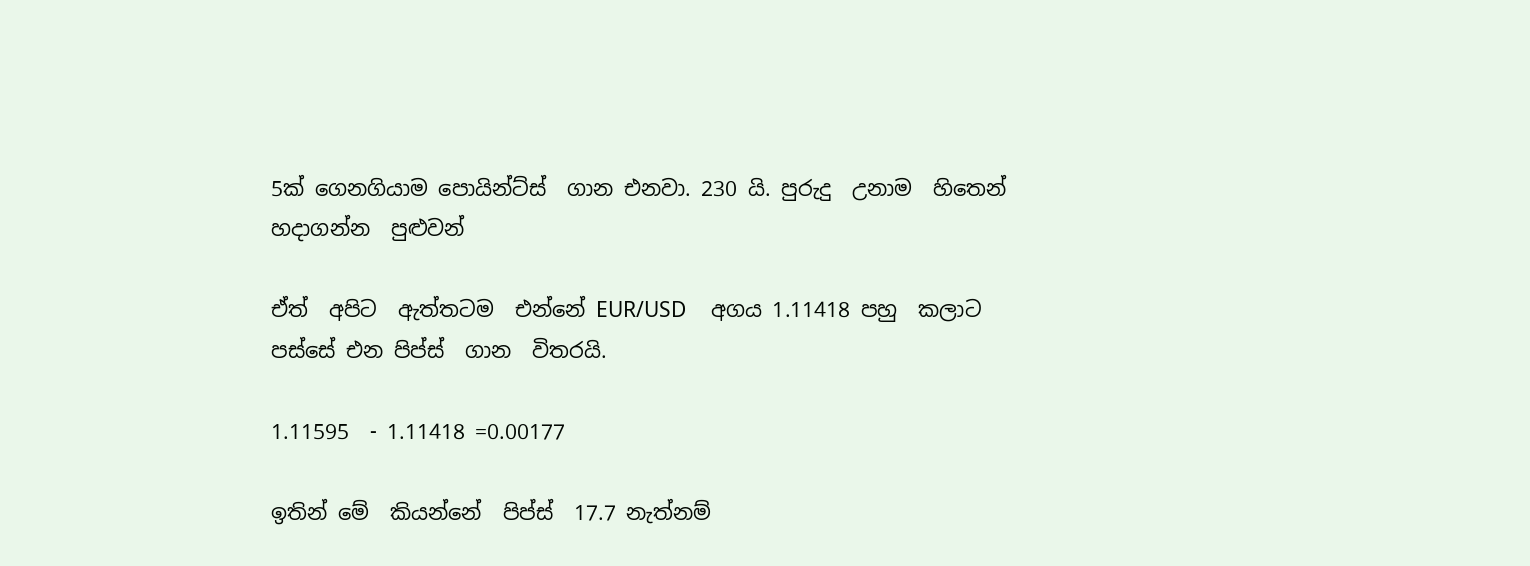5ක් ගෙනගියාම පොයින්ට්ස්  ගාන එනවා. 230 යි. පුරුදු  උනාම  හිතෙන්  හදාගන්න  පුළුවන්

ඒත්  අපිට  ඇත්තටම  එන්නේ EUR/USD     අගය 1.11418 පහු  කලාට  පස්සේ එන පිප්ස්  ගාන  විතරයි.

1.11595  - 1.11418 =0.00177

ඉතින් මේ  කියන්නේ  පිප්ස්  17.7 නැත්නම්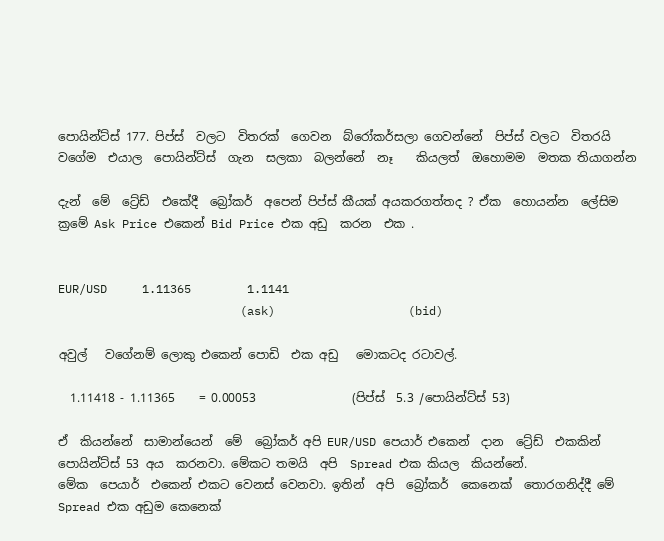පොයින්ට්ස් 177. පිප්ස්  වලට  විතරක්  ගෙවන  බ්රෝකර්සලා ගෙවන්නේ  පිප්ස් වලට  විතරයි වගේම  එයාල  පොයින්ට්ස්  ගැන  සලකා  බලන්නේ  නෑ    කියලත්  ඔහොමම  මතක තියාගන්න

දැන්  මේ  ට්‍රේඩ්  එකේදී  බ්‍රෝකර්  අපෙන් පිප්ස් කීයක් අයකරගත්තද ? ඒක  හොයන්න  ලේසිම  ක්‍රමේ Ask Price එකෙන් Bid Price එක අඩු  කරන  එක .


EUR/USD     1.11365        1.1141
                          (ask)                   (bid)

අවුල්   වගේනම් ලොකු එකෙන් පොඩි  එක අඩු   මොකටද රටාවල්.

  1.11418 - 1.11365    = 0.00053                (පිප්ස්  5.3 /පොයින්ට්ස් 53)

ඒ  කියන්නේ  සාමාන්යෙන්  මේ  බ්‍රෝකර් අපි EUR/USD පෙයාර් එකෙන්  දාන  ට්‍රේඩ්  එකකින්  පොයින්ට්ස් 53 අය  කරනවා. මේකට තමයි  අපි  Spread එක කියල  කියන්නේ.
මේක  පෙයාර්  එකෙන් එකට වෙනස් වෙනවා. ඉතින්  අපි  බ්‍රෝකර්  කෙනෙක්  තොරගනිද්දී මේ  Spread එක අඩුම කෙනෙක්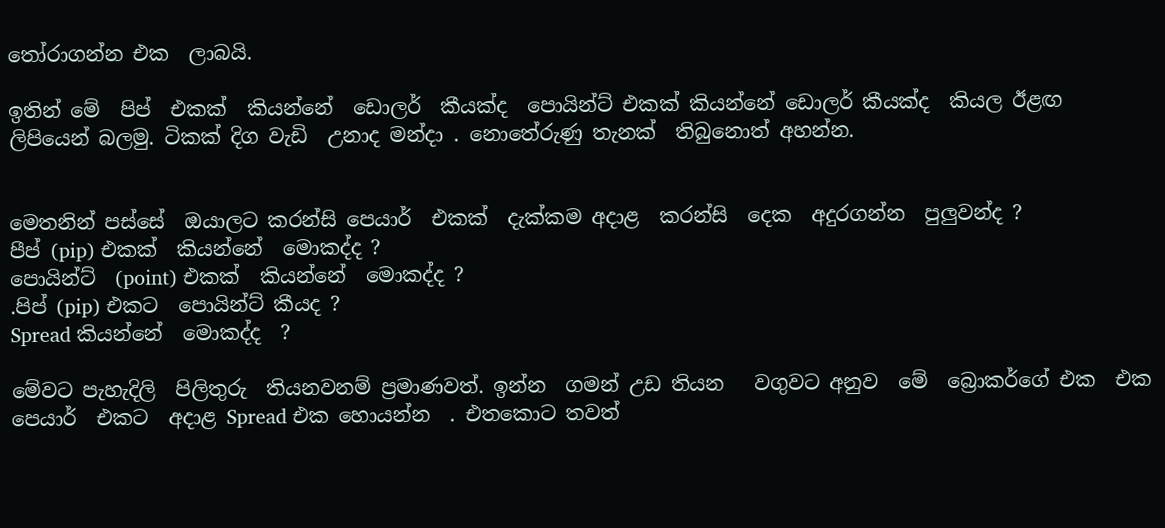තෝරාගන්න එක  ලාබයි.

ඉතින් මේ  පිප්  එකක්  කියන්නේ  ඩොලර්  කීයක්ද  පොයින්ට් එකක් කියන්නේ ඩොලර් කීයක්ද  කියල ඊළඟ ලිපියෙන් බලමු. ටිකක් දිග වැඩි  උනාද මන්දා . නොතේරුණු තැනක්  තිබුනොත් අහන්න.


මෙතනින් පස්සේ  ඔයාලට කරන්සි පෙයාර්  එකක්  දැක්කම අදාළ  කරන්සි  දෙක  අදුරගන්න  පුලුවන්ද ?
පීප් (pip) එකක්  කියන්නේ  මොකද්ද ?
පොයින්ට්  (point) එකක්  කියන්නේ  මොකද්ද ?
.පිප් (pip) එකට  පොයින්ට් කීයද ?
Spread කියන්නේ  මොකද්ද  ?

මේවට පැහැදිලි  පිලිතුරු  තියනවනම් ප්‍රමාණවත්. ඉන්න  ගමන් උඩ තියන   වගුවට අනුව  මේ  බ්‍රොකර්ගේ එක  එක  පෙයාර්  එකට  අදාළ Spread එක හොයන්න  . එතකොට තවත්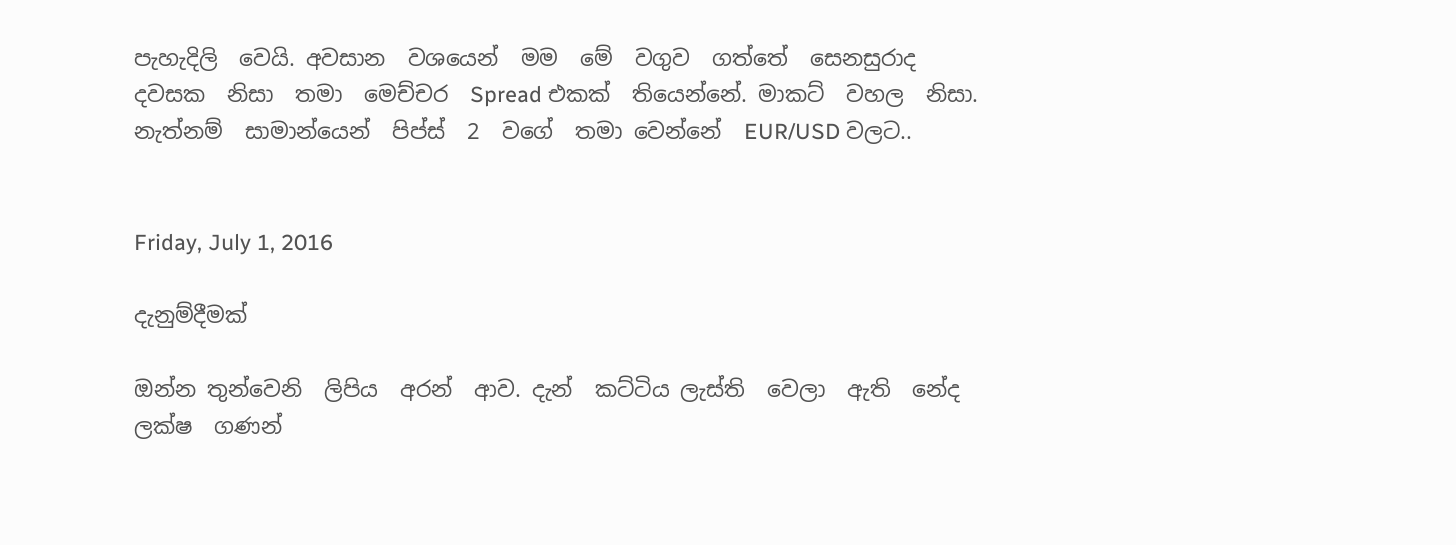පැහැදිලි  වෙයි. අවසාන  වශයෙන්  මම  මේ  වගුව  ගත්තේ  සෙනසුරාද  දවසක  නිසා  තමා  මෙච්චර  Spread එකක්  තියෙන්නේ. මාකට්  වහල  නිසා. නැත්නම්  සාමාන්යෙන්  පිප්ස්  2  වගේ  තමා වෙන්නේ  EUR/USD වලට..


Friday, July 1, 2016

දැනුම්දීමක්

ඔන්න තුන්වෙනි  ලිපිය  අරන්  ආව. දැන්  කට්ටිය ලැස්ති  වෙලා  ඇති  නේද  ලක්ෂ  ගණන්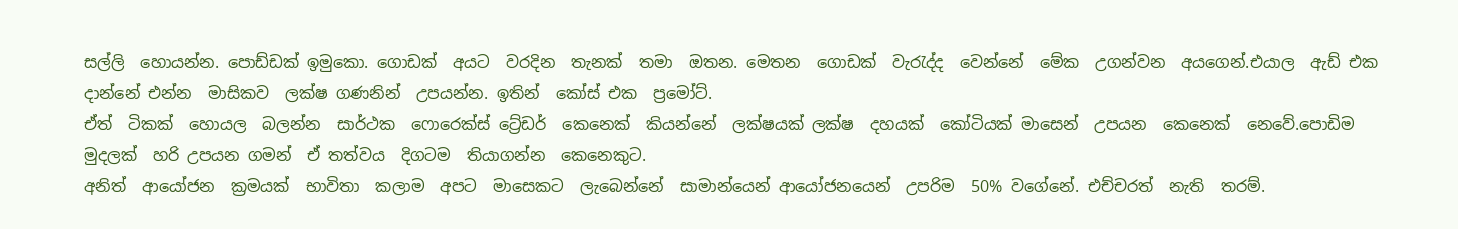සල්ලි  හොයන්න. පොඩ්ඩක් ඉමුකො. ගොඩක්  අයට  වරදින  තැනක්  තමා  ඔතන. මෙතන  ගොඩක්  වැරැද්ද  වෙන්නේ  මේක  උගන්වන  අයගෙන්.එයාල  ඇඩ් එක  දාන්නේ එන්න  මාසිකව  ලක්ෂ ගණනින්  උපයන්න. ඉතින්  කෝස් එක  ප්‍රමෝට්.
ඒත්  ටිකක්  හොයල  බලන්න  සාර්ථක  ෆොරෙක්ස් ට්‍රේඩර්  කෙනෙක්  කියන්නේ  ලක්ෂයක් ලක්ෂ  දහයක්  කෝටියක් මාසෙන්  උපයන  කෙනෙක්  නෙවේ.පොඩිම  මුදලක්  හරි උපයන ගමන්  ඒ තත්වය  දිගටම  තියාගන්න  කෙනෙකුට.
අනිත්  ආයෝජන  ක්‍රමයක්  භාවිතා  කලාම  අපට  මාසෙකට  ලැබෙන්නේ  සාමාන්යෙන් ආයෝජනයෙන්  උපරිම  50% වගේනේ. එච්චරත්  නැති  තරම්.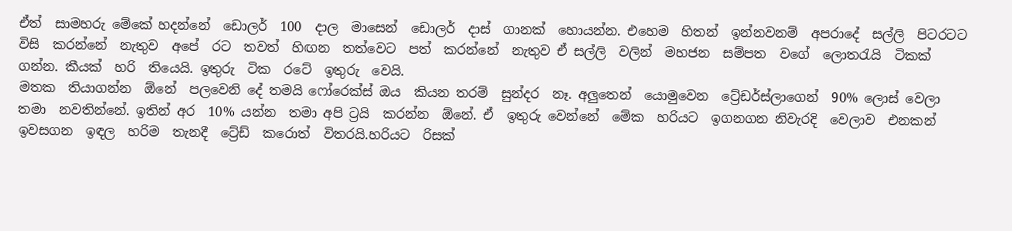ඒත්  සාමහරු මේකේ හදන්නේ  ඩොලර්  100  දාල  මාසෙන්  ඩොලර්  දාස්  ගානක්  හොයන්න. එහෙම  හිතන්  ඉන්නවනම්  අපරාදේ  සල්ලි  පිටරටට විසි  කරන්නේ  නැතුව  අපේ  රට  තවත්  හිඟන  තත්වෙට  පත්  කරන්නේ  නැතුව ඒ සල්ලි  වලින්  මහජන  සම්පත  වගේ  ලොතරැයි  ටිකක්  ගන්න. කීයක්  හරි  තියෙයි. ඉතුරු  ටික  රටේ  ඉතුරු  වෙයි.
මතක  තියාගන්න  ඕනේ  පලවෙනි දේ තමයි ෆෝරෙක්ස් ඔය  කියන තරම්  සුන්දර  නෑ. අලුතෙන්  යොමුවෙන  ට්‍රේඩර්ස්ලාගෙන්  90% ලොස් වෙලා  තමා  නවතින්නේ. ඉතින් අර  10% යන්න  තමා අපි ට්‍රයි  කරන්න  ඕනේ. ඒ  ඉතුරු වෙන්නේ  මේක  හරියට  ඉගනගන නිවැරදි  වෙලාව  එනකන්  ඉවසගන  ඉඳල  හරිම  තැනදී  ට්‍රේඩ්  කරොත්  විතරයි.හරියට  රිසක්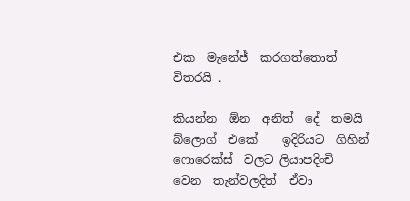එක  මැනේජ්  කරගත්තොත්  විතරයි .

කියන්න  ඕන  අනිත්  දේ  තමයි    බ්ලොග්  එකේ    ඉදිරියට  ගිහින්  ෆොරෙක්ස්  වලට ලියාපදිංචි  වෙන  තැන්වලදිත්  ඒවා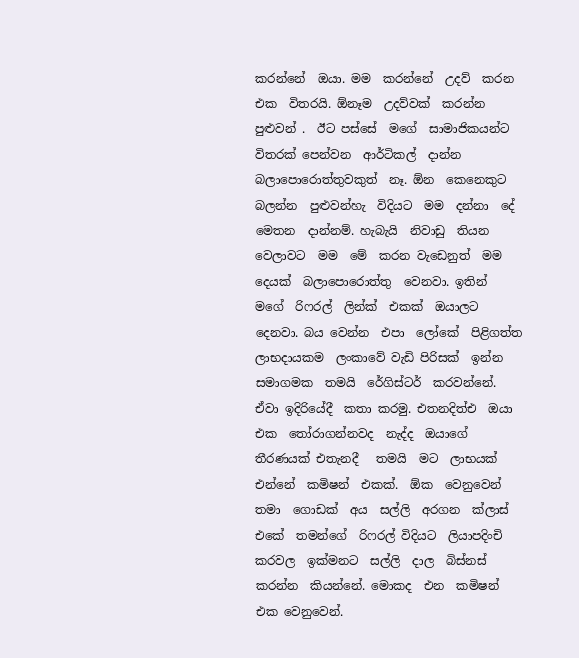කරන්නේ  ඔයා. මම  කරන්නේ  උදව්  කරන  එක  විතරයි. ඕනෑම  උදව්වක්  කරන්න  පුළුවන් .  ඊට පස්සේ  මගේ  සාමාජිකයන්ට  විතරක් පෙන්වන  ආර්ටිකල්  දාන්න  බලාපොරොත්තුවකුත්  නෑ. ඕන  කෙනෙකුට  බලන්න  පුළුවන්හැ  විදියට  මම  දන්නා  දේ  මෙතන  දාන්නම්. හැබැයි  නිවාඩු  තියන  වෙලාවට  මම  මේ  කරන වැඩෙනුත්  මම  දෙයක්  බලාපොරොත්තු  වෙනවා. ඉතින්  මගේ  රිෆරල්  ලින්ක්  එකක්  ඔයාලට  දෙනවා. බය වෙන්න  එපා  ලෝකේ  පිළිගත්ත ලාභදායකම  ලංකාවේ වැඩි පිරිසක්  ඉන්න  සමාගමක  තමයි  රේගිස්ටර්  කරවන්නේ. ඒවා ඉදිරියේදී  කතා කරමු. එතනදිත්එ  ඔයා එක  තෝරාගන්නවද  නැද්ද  ඔයාගේ  තීරණයක් එතැනදී   තමයි  මට  ලාභයක්  එන්නේ  කමිෂන්  එකක්.  ඕක  වෙනුවෙන්  තමා  ගොඩක්  අය  සල්ලි  අරගන  ක්ලාස්  එකේ  තමන්ගේ  රිෆරල් විදියට  ලියාපදිංචි  කරවල  ඉක්මනට  සල්ලි  දාල  බිස්නස්  කරන්න  කියන්නේ. මොකද  එන  කමිෂන්  එක වෙනුවෙන්.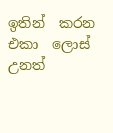ඉතින්  කරන  එකා  ලොස්  උනත්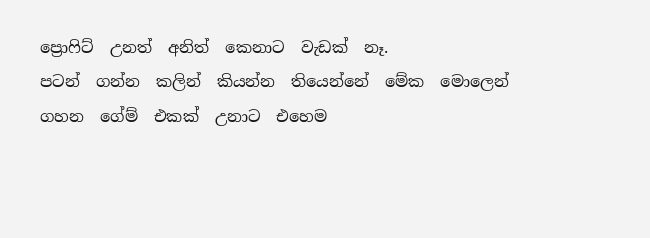ප්‍රොෆිට්  උනත්  අනිත්  කෙනාට  වැඩක්  නෑ.
පටන්  ගන්න  කලින්  කියන්න  තියෙන්නේ  මේක  මොලෙන්  ගහන  ගේම්  එකක්  උනාට  එහෙම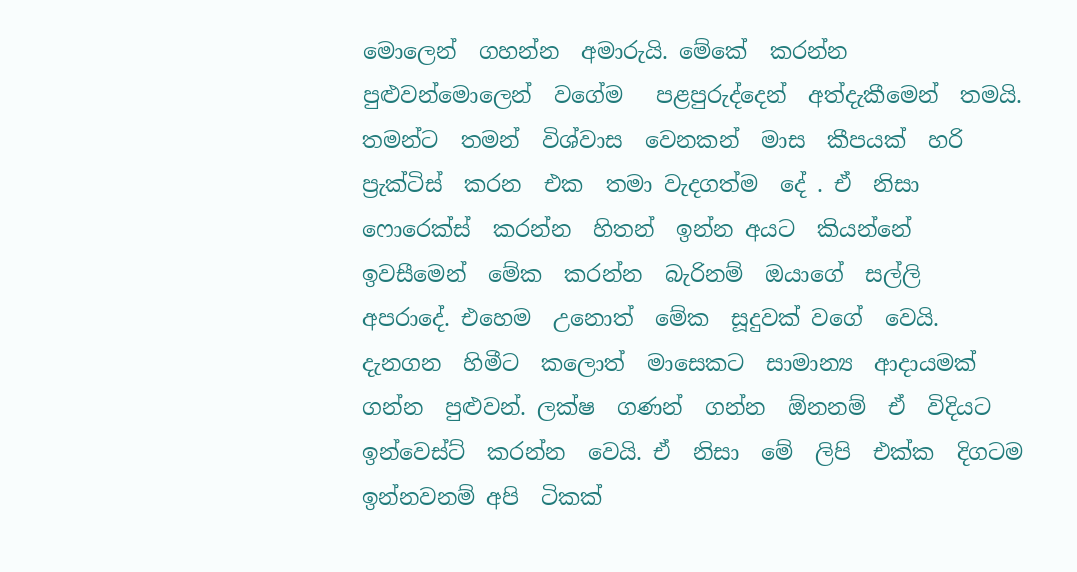මොලෙන්  ගහන්න  අමාරුයි. මේකේ  කරන්න  පුළුවන්මොලෙන්  වගේම   පළපුරුද්දෙන්  අත්දැකීමෙන්  තමයි.  තමන්ට  තමන්  විශ්වාස  වෙනකන්  මාස  කීපයක්  හරි  ප්‍රැක්ටිස්  කරන  එක  තමා වැදගත්ම  දේ . ඒ  නිසා ෆොරෙක්ස්  කරන්න  හිතන්  ඉන්න අයට  කියන්නේ  ඉවසීමෙන්  මේක  කරන්න  බැරිනම්  ඔයාගේ  සල්ලි  අපරාදේ. එහෙම  උනොත්  මේක  සූදුවක් වගේ  වෙයි. දැනගන  හිමීට  කලොත්  මාසෙකට  සාමාන්‍ය  ආදායමක්  ගන්න  පුළුවන්. ලක්ෂ  ගණන්  ගන්න  ඕනනම්  ඒ  විදියට  ඉන්වෙස්ට්  කරන්න  වෙයි. ඒ  නිසා  මේ  ලිපි  එක්ක  දිගටම  ඉන්නවනම් අපි  ටිකක්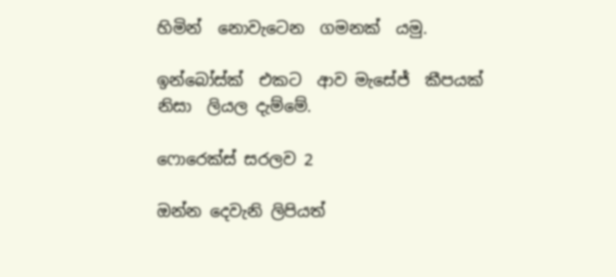හිමින්  නොවැටෙන  ගමනක්  යමු.

ඉන්බෝස්ක්  එකට  ආව මැසේජ්  කීපයක්  නිසා  ලියල දැම්මේ.

ෆොරෙක්ස් සරලව 2

ඔන්න දෙවැනි ලිපියත්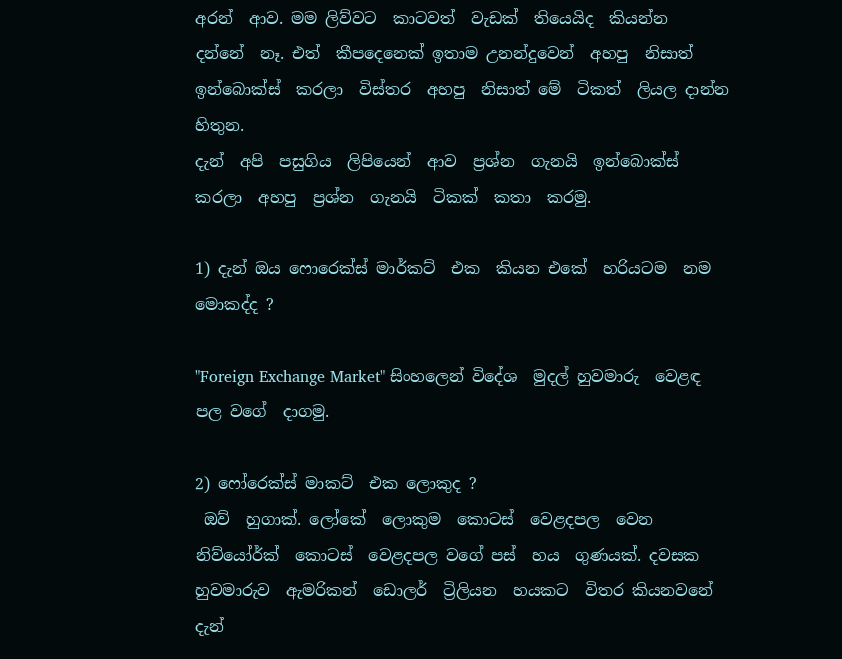අරන්  ආව. මම ලිව්වට  කාටවත්  වැඩක්  තියෙයිද  කියන්න  දන්නේ  නෑ. එත්  කීපදෙනෙක් ඉතාම උනන්දුවෙන්  අහපු  නිසාත් ඉන්බොක්ස්  කරලා  විස්තර  අහපු  නිසාත් මේ  ටිකත්  ලියල දාන්න  හිතුන.
දැන්  අපි  පසුගිය  ලිපියෙන්  ආව  ප්‍රශ්න  ගැනයි  ඉන්බොක්ස්  කරලා  අහපු  ප්‍රශ්න  ගැනයි  ටිකක්  කතා  කරමු.

1) දැන් ඔය ෆොරෙක්ස් මාර්කට්  එක  කියන එකේ  හරියටම  නම  මොකද්ද ?

"Foreign Exchange Market" සිංහලෙන් විදේශ  මුදල් හුවමාරු  වෙළඳ  පල වගේ  දාගමු.

2) ෆෝරෙක්ස් මාකට්  එක ලොකුද ?
 ඔව්  හුගාක්. ලෝකේ  ලොකුම  කොටස්  වෙළදපල  වෙන  නිව්යෝර්ක්  කොටස්  වෙළදපල වගේ පස්  හය  ගුණයක්. දවසක  හුවමාරුව  ඇමරිකන්  ඩොලර්  ට්‍රිලියන  හයකට  විතර කියනවනේ දැන්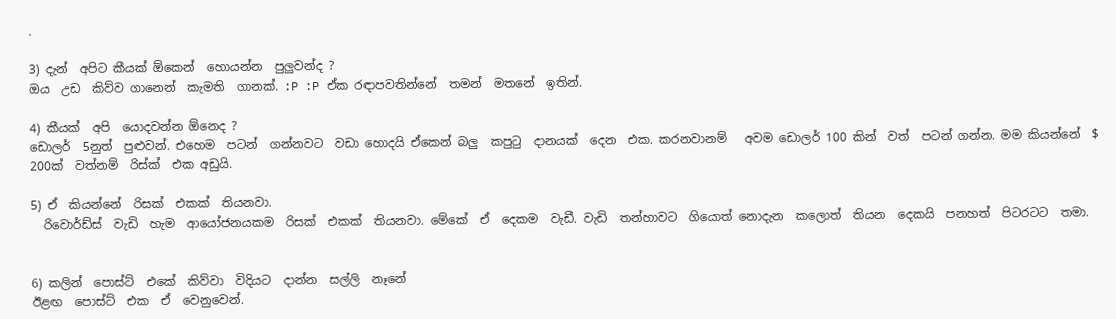.

3) දැන්  අපිට කීයක් ඕකෙන්  හොයන්න  පුලුවන්ද ?
ඔය  උඩ  කිව්ව ගානෙන්  කැමති  ගානක්. :P :P ඒක රඳාපවතින්නේ  තමන්  මතනේ  ඉතින්.

4) කීයක්  අපි  යොදවන්න ඕනෙද ?
ඩොලර්  5නුත්  පුළුවන්. එහෙම  පටන්  ගන්නවට  වඩා හොදයි ඒකෙන් බලු  කපුටු  දානයක්  දෙන  එක. කරනවානම්   අවම ඩොලර් 100 කින්  වත්  පටන් ගන්න. මම කියන්නේ  $ 200ක්  වත්නම්  රිස්ක්  එක අඩුයි.

5) ඒ  කියන්නේ  රිසක්  එකක්  තියනවා.
  රිවොර්ඩ්ස්  වැඩි  හැම  ආයෝජනයකම  රිසක්  එකක්  තියනවා. මේකේ  ඒ  දෙකම  වැඩී. වැඩි  තන්හාවට  ගියොත් නොදැන  කලොත්  තියන  දෙකයි  පනහත්  පිටරටට  තමා.


6) කලින්  පොස්ට්  එකේ  කිව්වා  විදියට  දාන්න  සල්ලි  නෑනේ
ඊළඟ  පොස්ට්  එක  ඒ  වෙනුවෙන්.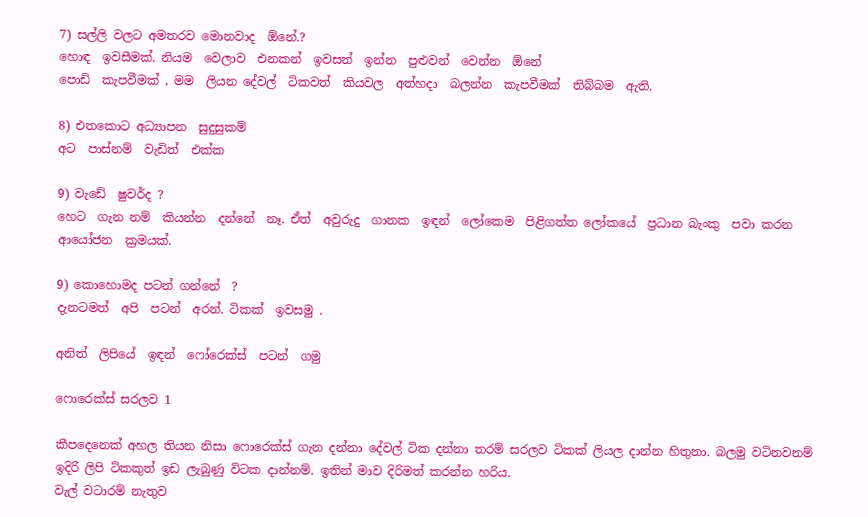7) සල්ලි වලට අමතරව මොනවාද  ඕනේ.?
හොඳ  ඉවසීමක්. නියම  වෙලාව  එනකන්  ඉවසන්  ඉන්න  පුළුවන්  වෙන්න  ඕනේ
පොඩි  කැපවීමක් , මම  ලියන දේවල්  ටිකවත්  කියවල  අත්හදා  බලන්න  කැපවීමක්  තිබ්බම  ඇති.

8) එතකොට අධ්‍යාපන  සුදුසුකම්
අට  පාස්නම්  වැඩිත්  එක්ක

9) වැඩේ  ෂුවර්ද ?
හෙට  ගැන නම්  කියන්න  දන්නේ  නෑ. ඒත්  අවුරුදු  ගානක  ඉඳන්  ලෝකෙම  පිළිගත්ත ලෝකයේ  ප්‍රධාන බැංකු  පවා කරන  ආයෝජන  ක්‍රමයක්.

9) කොහොමද පටන් ගන්නේ  ?
දැනටමත්  අපි  පටන්  අරන්. ටිකක්  ඉවසමු .

අනිත්  ලිපියේ  ඉඳන්  ෆෝරෙක්ස්  පටන්  ගමු

ෆොරෙක්ස් සරලව 1

කීපදෙනෙක් අහල තියන නිසා ෆොරෙක්ස් ගැන දන්නා දේවල් ටික දන්නා තරම් සරලව ටිකක් ලියල දාන්න හිතුනා. බලමු වටිනවනම් ඉදිරි ලිපි ටිකකුත් ඉඩ ලැබුණු විටක දාන්නම්. ඉතින් මාව දිරිමත් කරන්න හරිය.
වැල් වටාරම් නැතුව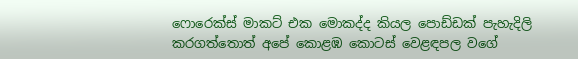ෆොරෙක්ස් මාකට් එක මොකද්ද කියල පොඩ්ඩක් පැහැදිලි කරගත්තොත් අපේ කොළඹ කොටස් වෙළඳපල වගේ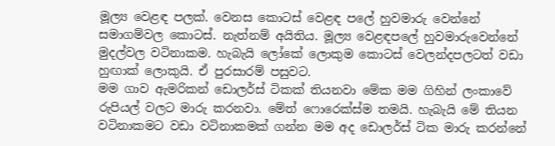මූල්‍ය වෙළඳ පලක්. වෙනස කොටස් වෙළඳ පලේ හුවමාරු වෙන්නේ සමාගම්වල කොටස්. නැත්නම් අයිතිය. මූල්‍ය වෙළඳපලේ හුවමාරුවෙන්නේ මුදල්වල වටිනාකම. හැබැයි ලෝකේ ලොකුම කොටස් වෙලන්දපලටත් වඩා හුඟාක් ලොකුයි. ඒ පුරසාරම් පසුවට.
මම ගාව ඇමරිකන් ඩොලර්ස් ටිකක් තියනවා මේක මම ගිහින් ලංකාවේ රුපියල් වලට මාරු කරනවා. මේත් ෆොරෙක්ස්ම තමයි. හැබැයි මේ තියන වටිනාකමට වඩා වටිනාකමක් ගන්න මම අද ඩොලර්ස් ටික මාරු කරන්නේ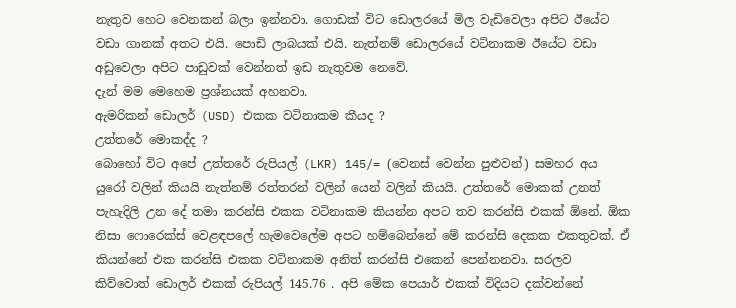නැතුව හෙට වෙනකන් බලා ඉන්නවා. ගොඩක් විට ඩොලරයේ මිල වැඩිවෙලා අපිට ඊයේට වඩා ගානක් අතට එයි. පොඩි ලාබයක් එයි. නැත්නම් ඩොලරයේ වටිනාකම ඊයේට වඩා අඩුවෙලා අපිට පාඩුවක් වෙන්නත් ඉඩ නැතුවම නෙවේ.
දැන් මම මෙහෙම ප්‍රශ්නයක් අහනවා.
ඇමරිකන් ඩොලර් (USD) එකක වටිනාකම කීයද ?
උත්තරේ මොකද්ද ?
බොහෝ විට අපේ උත්තරේ රුපියල් (LKR) 145/= (වෙනස් වෙන්න පුළුවන්) සමහර අය යුරෝ වලින් කියයි නැත්නම් රත්තරන් වලින් යෙන් වලින් කියයි. උත්තරේ මොකක් උනත් පැහැදිලි උන දේ තමා කරන්සි එකක වටිනාකම කියන්න අපට තව කරන්සි එකක් ඕනේ. ඕක නිසා ෆොරෙක්ස් වෙළඳපලේ හැමවෙලේම අපට හම්බෙන්නේ මේ කරන්සි දෙකක එකතුවක්. ඒ කියන්නේ එක කරන්සි එකක වටිනාකම අනිත් කරන්සි එකෙන් පෙන්නනවා. සරලව කිව්වොත් ඩොලර් එකක් රුපියල් 145.76 . අපි මේක පෙයාර් එකක් විදියට දක්වන්නේ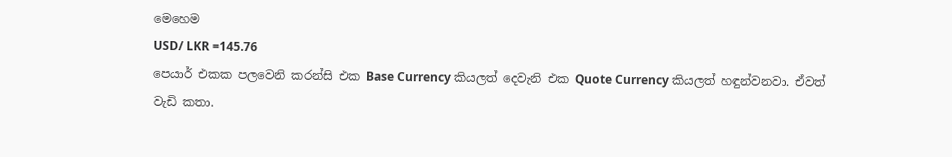මෙහෙම
USD/ LKR =145.76
පෙයාර් එකක පලවෙනි කරන්සි එක Base Currency කියලත් දෙවැනි එක Quote Currency කියලත් හඳුන්වනවා. ඒවත් වැඩි කතා.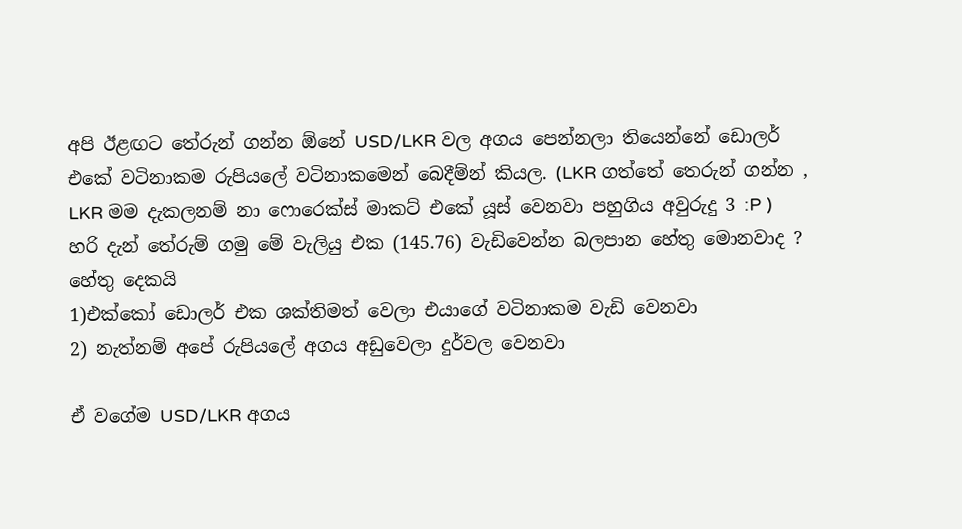අපි ඊළඟට තේරුන් ගන්න ඕනේ USD/LKR වල අගය පෙන්නලා තියෙන්නේ ඩොලර් එකේ වටිනාකම රුපියලේ වටිනාකමෙන් බෙදීම්න් කියල. (LKR ගත්තේ තෙරුන් ගන්න , LKR මම දැකලනම් නා ෆොරෙක්ස් මාකට් එකේ යූස් වෙනවා පහුගිය අවුරුදු 3 :P )
හරි දැන් තේරුම් ගමු මේ වැලියු එක (145.76) වැඩිවෙන්න බලපාන හේතු මොනවාද ?
හේතු දෙකයි
1)එක්කෝ ඩොලර් එක ශක්තිමත් වෙලා එයාගේ වටිනාකම වැඩි වෙනවා
2) නැත්නම් අපේ රුපියලේ අගය අඩුවෙලා දුර්වල වෙනවා

ඒ වගේම USD/LKR අගය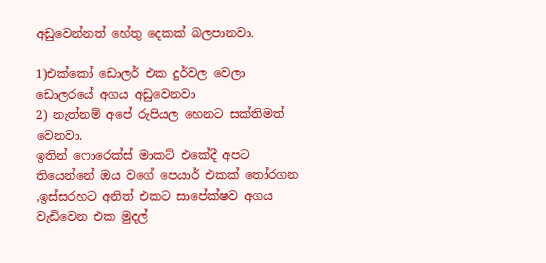අඩුවෙන්නත් හේතු දෙකක් බලපානවා.

1)එක්කෝ ඩොලර් එක දුර්වල වෙලා ඩොලරයේ අගය අඩුවෙනවා
2) නැත්නම් අපේ රුපියල හෙනට සක්තිමත් වෙනවා.
ඉතින් ෆොරෙක්ස් මාකට් එකේදී අපට තියෙන්නේ ඔය වගේ පෙයාර් එකක් තෝරගන ,ඉස්සරහට අනිත් එකට සාපේක්ෂව අගය වැඩිවෙන එක මුදල්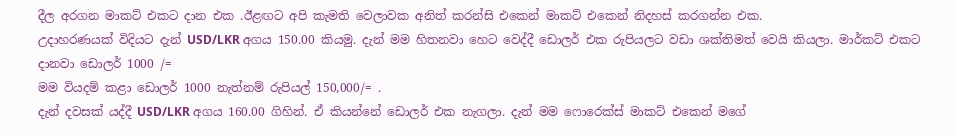දීල අරගන මාකට් එකට දාන එක .ඊළඟට අපි කැමති වෙලාවක අනිත් කරන්සි එකෙන් මාකට් එකෙන් නිදහස් කරගන්න එක.
උදාහරණයක් විදියට දැන් USD/LKR අගය 150.00 කියමු. දැන් මම හිතනවා හෙට වෙද්දී ඩොලර් එක රුපියලට වඩා ශක්තිමත් වෙයි කියලා. මාර්කට් එකට දානවා ඩොලර් 1000 /=
මම වියදම් කළා ඩොලර් 1000 නැත්නම් රුපියල් 150,000/= .
දැන් දවසක් යද්දී USD/LKR අගය 160.00 ගිහින්. ඒ කියන්නේ ඩොලර් එක නැගලා. දැන් මම ෆොරෙක්ස් මාකට් එකෙන් මගේ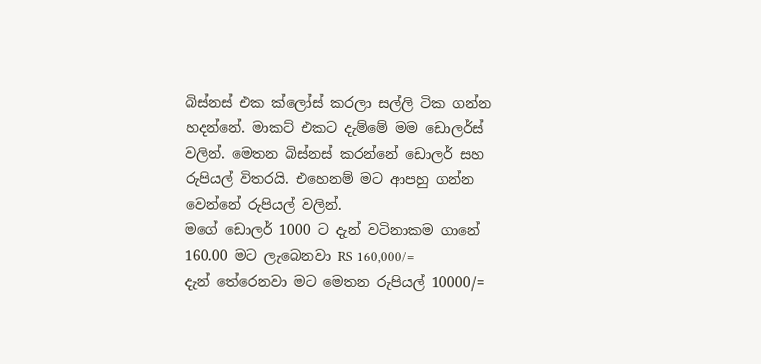බිස්නස් එක ක්ලෝස් කරලා සල්ලි ටික ගන්න හදන්නේ. මාකට් එකට දැම්මේ මම ඩොලර්ස් වලින්. මෙතන බිස්නස් කරන්නේ ඩොලර් සහ රුපියල් විතරයි. එහෙනම් මට ආපහු ගන්න වෙන්නේ රුපියල් වලින්.
මගේ ඩොලර් 1000 ට දැන් වටිනාකම ගානේ 160.00 මට ලැබෙනවා RS 160,000/=
දැන් තේරෙනවා මට මෙතන රුපියල් 10000/=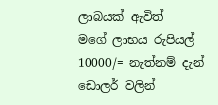ලාබයක් ඇවිත්
මගේ ලාභය රුපියල් 10000/= නැත්නම් දැන් ඩොලර් වලින්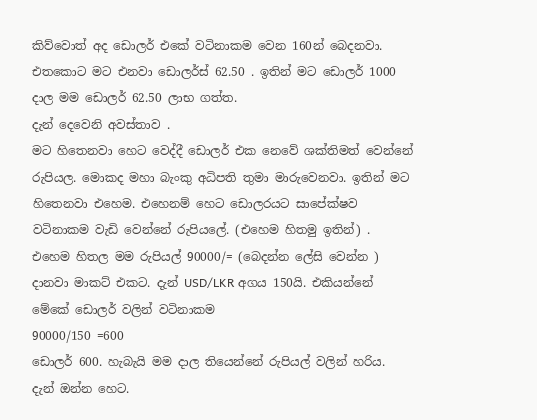කිව්වොත් අද ඩොලර් එකේ වටිනාකම වෙන 160න් බෙදනවා.
එතකොට මට එනවා ඩොලර්ස් 62.50 . ඉතින් මට ඩොලර් 1000 දාල මම ඩොලර් 62.50 ලාභ ගත්ත.
දැන් දෙවෙනි අවස්තාව .
මට හිතෙනවා හෙට වෙද්දී ඩොලර් එක නෙවේ ශක්තිමත් වෙන්නේ රුපියල. මොකද මහා බැංකු අධිපති තුමා මාරුවෙනවා. ඉතින් මට හිතෙනවා එහෙම. එහෙනම් හෙට ඩොලරයට සාපේක්ෂව වටිනාකම වැඩි වෙන්නේ රුපියලේ. (එහෙම හිතමු ඉතින්) .
එහෙම හිතල මම රුපියල් 90000/= (බෙදන්න ලේසි වෙන්න ) දානවා මාකට් එකට. දැන් USD/LKR අගය 150යි. එකියන්නේ මේකේ ඩොලර් වලින් වටිනාකම
90000/150 =600
ඩොලර් 600. හැබැයි මම දාල තියෙන්නේ රුපියල් වලින් හරිය.
දැන් ඔන්න හෙට.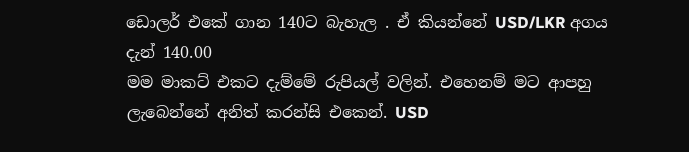ඩොලර් එකේ ගාන 140ට බැහැල . ඒ කියන්නේ USD/LKR අගය දැන් 140.00
මම මාකට් එකට දැම්මේ රුපියල් වලින්. එහෙනම් මට ආපහු ලැබෙන්නේ අනිත් කරන්සි එකෙන්. USD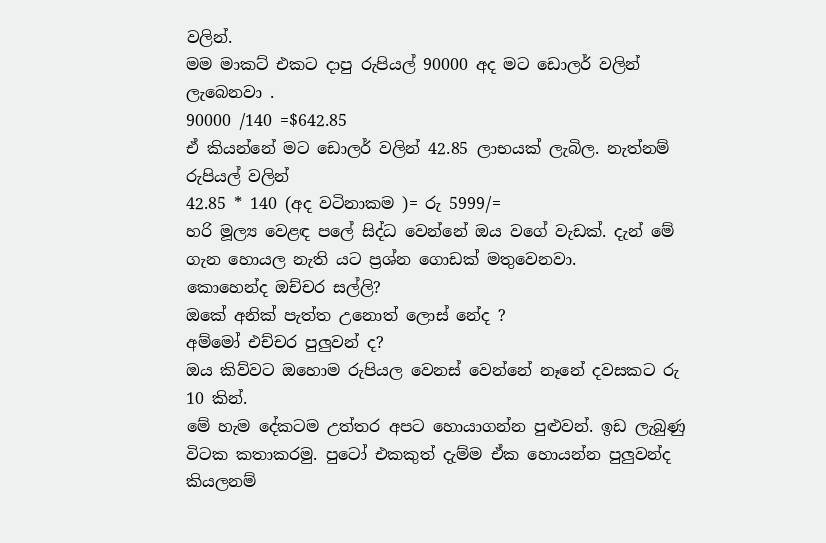වලින්.
මම මාකට් එකට දාපු රුපියල් 90000 අද මට ඩොලර් වලින් ලැබෙනවා .
90000 /140 =$642.85
ඒ කියන්නේ මට ඩොලර් වලින් 42.85 ලාභයක් ලැබිල. නැත්නම් රුපියල් වලින්
42.85 * 140 (අද වටිනාකම )= රු 5999/=
හරි මූල්‍ය වෙළඳ පලේ සිද්ධ වෙන්නේ ඔය වගේ වැඩක්. දැන් මේ ගැන හොයල නැති යට ප්‍රශ්න ගොඩක් මතුවෙනවා.
කොහෙන්ද ඔච්චර සල්ලි?
ඔකේ අනික් පැත්ත උනොත් ලොස් නේද ?
අම්මෝ එච්චර පුලුවන් ද?
ඔය කිව්වට ඔහොම රුපියල වෙනස් වෙන්නේ නෑනේ දවසකට රු 10 කින්.
මේ හැම දේකටම උත්තර අපට හොයාගන්න පුළුවන්. ඉඩ ලැබුණු විටක කතාකරමු. පුටෝ එකකුත් දැම්ම ඒක හොයන්න පුලුවන්ද කියලනම්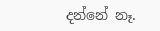දන්නේ නෑ.